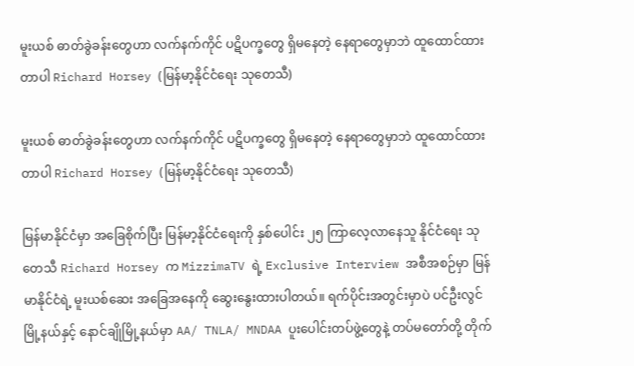မူးယစ် ဓာတ်ခွဲခန်းတွေဟာ လက်နက်ကိုင် ပဋိပက္ခတွေ ရှိမနေတဲ့ နေရာတွေမှာဘဲ ထူထောင်ထားတာပါ Richard Horsey (မြန်မာ့နိုင်ငံရေး သုတေသီ)

မူးယစ် ဓာတ်ခွဲခန်းတွေဟာ လက်နက်ကိုင် ပဋိပက္ခတွေ ရှိမနေတဲ့ နေရာတွေမှာဘဲ ထူထောင်ထားတာပါ Richard Horsey (မြန်မာ့နိုင်ငံရေး သုတေသီ)

မြန်မာနိုင်ငံမှာ အခြေစိုက်ပြီး မြန်မာ့နိုင်ငံရေးကို နှစ်ပေါင်း ၂၅ ကြာလေ့လာနေသူ နိုင်ငံရေး သုတေသီ Richard Horsey က MizzimaTV ရဲ့ Exclusive Interview အစီအစဉ်မှာ မြန်မာနိုင်ငံရဲ့ မူးယစ်ဆေး အခြေအနေကို ဆွေးနွေးထားပါတယ်။ ရက်ပိုင်းအတွင်းမှာပဲ ပင်ဦးလွင်မြို့နယ်နှင့် နောင်ချိုမြို့နယ်မှာ AA/ TNLA/ MNDAA ပူးပေါင်းတပ်ဖွဲ့တွေနဲ့ တပ်မတော်တို့ တိုက်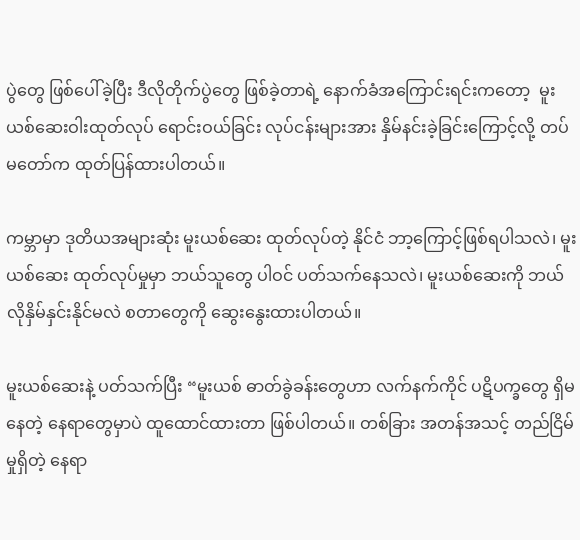ပွဲတွေ ဖြစ်ပေါ်ခဲ့ပြီး ဒီလိုတိုက်ပွဲတွေ ဖြစ်ခဲ့တာရဲ့ နောက်ခံအကြောင်းရင်းကတော့  မူးယစ်ဆေးဝါးထုတ်လုပ် ရောင်းဝယ်ခြင်း လုပ်ငန်းများအား နှိမ်နင်းခဲ့ခြင်းကြောင့်လို့ တပ်မတော်က ထုတ်ပြန်ထားပါတယ်။

ကမ္ဘာမှာ ဒုတိယအများဆုံး မူးယစ်ဆေး ထုတ်လုပ်တဲ့ နိုင်ငံ ဘာ့ကြောင့်ဖြစ်ရပါသလဲ၊ မူးယစ်ဆေး ထုတ်လုပ်မှုမှာ ဘယ်သူတွေ ပါဝင် ပတ်သက်နေသလဲ၊ မူးယစ်ဆေးကို ဘယ်လိုနှိမ်နှင်းနိုင်မလဲ စတာတွေကို ဆွေးနွေးထားပါတယ်။

မူးယစ်ဆေးနဲ့ ပတ်သက်ပြီး “မူးယစ် ဓာတ်ခွဲခန်းတွေဟာ လက်နက်ကိုင် ပဋိပက္ခတွေ ရှိမနေတဲ့ နေရာတွေမှာပဲ ထူထောင်ထားတာ ဖြစ်ပါတယ်။ တစ်ခြား အတန်အသင့် တည်ငြိမ်မှုရှိတဲ့ နေရာ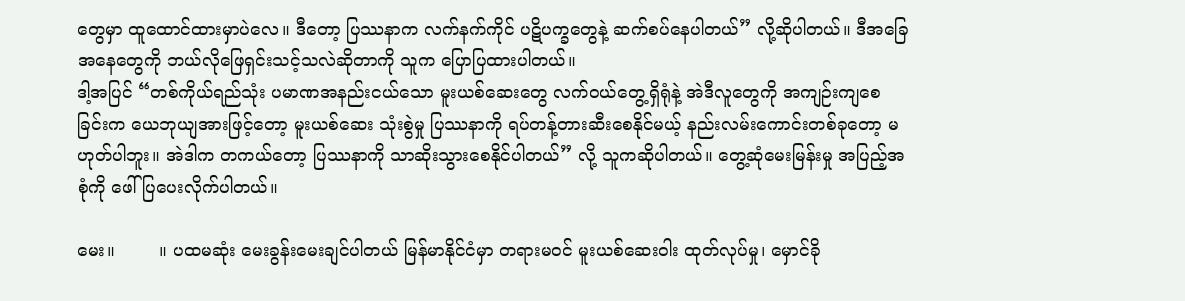တွေမှာ ထူထောင်ထားမှာပဲလေ။ ဒီတော့ ပြဿနာက လက်နက်ကိုင် ပဋိပက္ခတွေနဲ့ ဆက်စပ်နေပါတယ်” လို့ဆိုပါတယ်။ ဒီအခြေအနေတွေကို ဘယ်လိုဖြေရှင်းသင့်သလဲဆိုတာကို သူက ပြောပြထားပါတယ်။
ဒါ့အပြင် “တစ်ကိုယ်ရည်သုံး ပမာဏအနည်းငယ်သော မူးယစ်ဆေးတွေ လက်ဝယ်တွေ့ရှိရုံနဲ့ အဲဒီလူတွေကို အကျဉ်းကျစေခြင်းက ယေဘုယျအားဖြင့်တော့ မူးယစ်ဆေး သုံးစွဲမှု ပြဿနာကို ရပ်တန့်တားဆီးစေနိုင်မယ့် နည်းလမ်းကောင်းတစ်ခုတော့ မဟုတ်ပါဘူး။ အဲဒါက တကယ်တော့ ပြဿနာကို သာဆိုးသွားစေနိုင်ပါတယ်” လို့ သူကဆိုပါတယ်။ တွေ့ဆုံမေးမြန်းမှု အပြည့်အစုံကို ဖေါ်ပြပေးလိုက်ပါတယ်။

မေး။        ။ ပထမဆုံး မေးခွန်းမေးချင်ပါတယ် မြန်မာနိုင်ငံမှာ တရားမဝင် မူးယစ်ဆေးဝါး ထုတ်လုပ်မှု၊ မှောင်ခို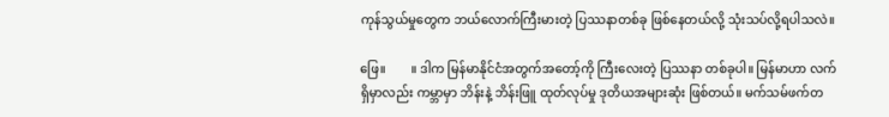ကုန်သွယ်မှုတွေက ဘယ်လောက်ကြီးမားတဲ့ ပြဿနာတစ်ခု ဖြစ်နေတယ်လို့ သုံးသပ်လို့ရပါသလဲ။

ဖြေ။        ။ ဒါက မြန်မာနိုင်ငံအတွက်အတော့်ကို ကြီးလေးတဲ့ ပြဿနာ တစ်ခုပါ။ မြန်မာဟာ လက်ရှိမှာလည်း ကမ္ဘာမှာ ဘိန်းနဲ့ ဘိန်းဖြူ ထုတ်လုပ်မှု ဒုတိယအများဆုံး ဖြစ်တယ်။ မက်သမ်ဖက်တ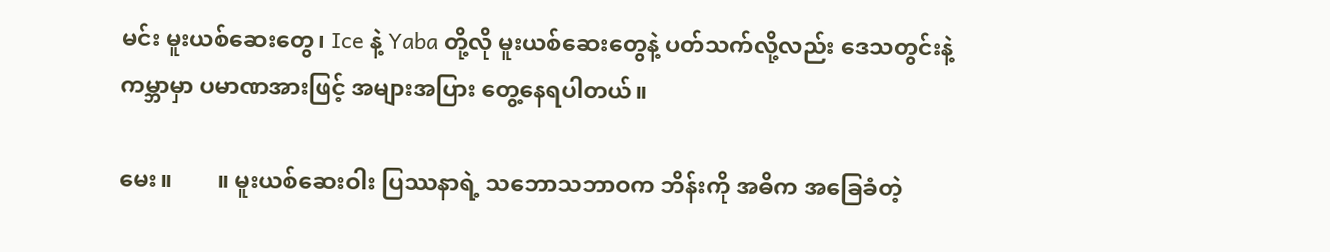မင်း မူးယစ်ဆေးတွေ၊ Ice နဲ့ Yaba တို့လို မူးယစ်ဆေးတွေနဲ့ ပတ်သက်လို့လည်း ဒေသတွင်းနဲ့  ကမ္ဘာမှာ ပမာဏအားဖြင့် အများအပြား တွေ့နေရပါတယ်။

မေး။        ။ မူးယစ်ဆေးဝါး ပြဿနာရဲ့ သဘောသဘာဝက ဘိန်းကို အဓိက အခြေခံတဲ့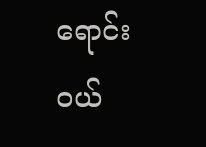ရောင်းဝယ်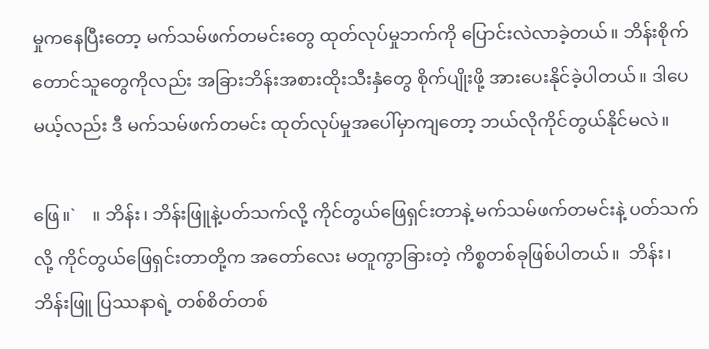မှုကနေပြီးတော့ မက်သမ်ဖက်တမင်းတွေ ထုတ်လုပ်မှုဘက်ကို ပြောင်းလဲလာခဲ့တယ်။ ဘိန်းစိုက် တောင်သူတွေကိုလည်း အခြားဘိန်းအစားထိုးသီးနှံတွေ စိုက်ပျိုးဖို့ အားပေးနိုင်ခဲ့ပါတယ်။ ဒါပေမယ့်လည်း ဒီ မက်သမ်ဖက်တမင်း ထုတ်လုပ်မှုအပေါ်မှာကျတော့ ဘယ်လိုကိုင်တွယ်နိုင်မလဲ။

ဖြေ။`    ။ ဘိန်း၊ ဘိန်းဖြူနဲ့ပတ်သက်လို့ ကိုင်တွယ်ဖြေရှင်းတာနဲ့ မက်သမ်ဖက်တမင်းနဲ့ ပတ်သက်လို့ ကိုင်တွယ်ဖြေရှင်းတာတို့က အတော်လေး မတူကွာခြားတဲ့ ကိစ္စတစ်ခုဖြစ်ပါတယ်။  ဘိန်း၊ ဘိန်းဖြူ ပြဿနာရဲ့ တစ်စိတ်တစ်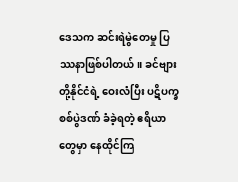ဒေသက ဆင်းရဲမွဲတေမှု ပြဿနာဖြစ်ပါတယ်။ ခင်ဗျားတို့နိုင်ငံရဲ့ ဝေးလံပြီး ပဋိပက္ခစစ်ပွဲဒဏ် ခံခဲ့ရတဲ့ ဧရိယာတွေမှာ နေထိုင်ကြ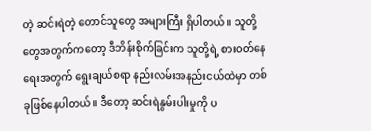တဲ့ ဆင်းရဲတဲ့ တောင်သူတွေ အများကြီး ရှိပါတယ်။ သူတို့တွေအတွက်ကတော့ ဒီဘိန်းစိုက်ခြင်းက သူတို့ရဲ့ စားဝတ်နေရေးအတွက် ရွေးချယ်စရာ နည်းလမ်းအနည်းငယ်ထဲမှာ တစ်ခုဖြစ်နေပါတယ်။ ဒီတော့ ဆင်းရဲနွမ်းပါးမှုကို ပ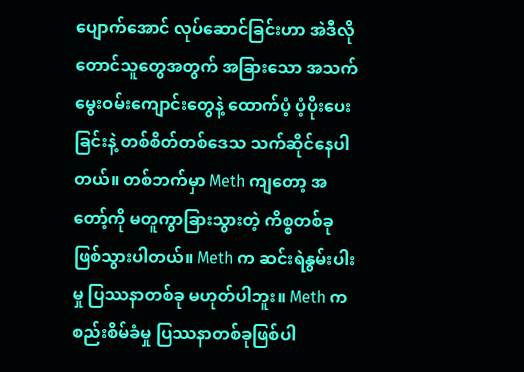ပျောက်အောင် လုပ်ဆောင်ခြင်းဟာ အဲဒီလို တောင်သူတွေအတွက် အခြားသော အသက်မွေးဝမ်းကျောင်းတွေနဲ့ ထောက်ပံ့ ပံ့ပိုးပေးခြင်းနဲ့ တစ်စိတ်တစ်ဒေသ သက်ဆိုင်နေပါတယ်။ တစ်ဘက်မှာ Meth ကျတော့ အတော့်ကို မတူကွာခြားသွားတဲ့ ကိစ္စတစ်ခု ဖြစ်သွားပါတယ်။ Meth က ဆင်းရဲနွမ်းပါးမှု ပြဿနာတစ်ခု မဟုတ်ပါဘူး။ Meth က စည်းစိမ်ခံမှု ပြဿနာတစ်ခုဖြစ်ပါ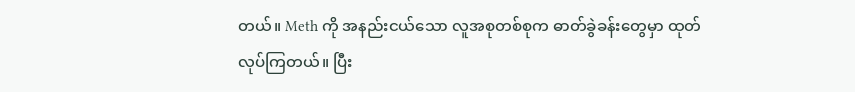တယ်။ Meth ကို အနည်းငယ်သော လူအစုတစ်စုက ဓာတ်ခွဲခန်းတွေမှာ ထုတ်လုပ်ကြတယ်။ ပြီး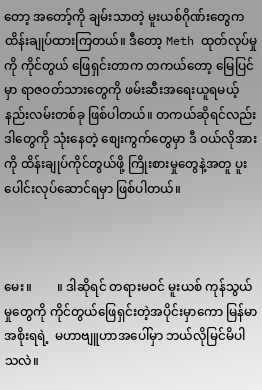တော့ အတော့်ကို ချမ်းသာတဲ့ မူးယစ်ဂိုဏ်းတွေက ထိန်းချုပ်ထားကြတယ်။ ဒီတော့ Meth ထုတ်လုပ်မှုကို ကိုင်တွယ် ဖြေရှင်းတာက တကယ်တော့ မြေပြင်မှာ ရာဇဝတ်သားတွေကို ဖမ်းဆီးအရေးယူရမယ့် နည်းလမ်းတစ်ခု ဖြစ်ပါတယ်။ တကယ်ဆိုရင်လည်း ဒါတွေကို သုံးနေတဲ့ စျေးကွက်တွေမှာ ဒီ ဝယ်လိုအားကို ထိန်းချုပ်ကိုင်တွယ်ဖို့ ကြိုးစားမှုတွေနဲ့အတူ ပူးပေါင်းလုပ်ဆောင်ရမှာ ဖြစ်ပါတယ်။



မေး။        ။ ဒါဆိုရင် တရားမဝင် မူးယစ် ကုန်သွယ်မှုတွေကို ကိုင်တွယ်ဖြေရှင်းတဲ့အပိုင်းမှာကော မြန်မာအစိုးရရဲ့  မဟာဗျူဟာအပေါ်မှာ ဘယ်လိုမြင်မိပါသလဲ။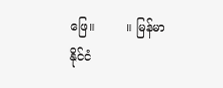ဖြေ။        ။ မြန်မာနိုင်ငံ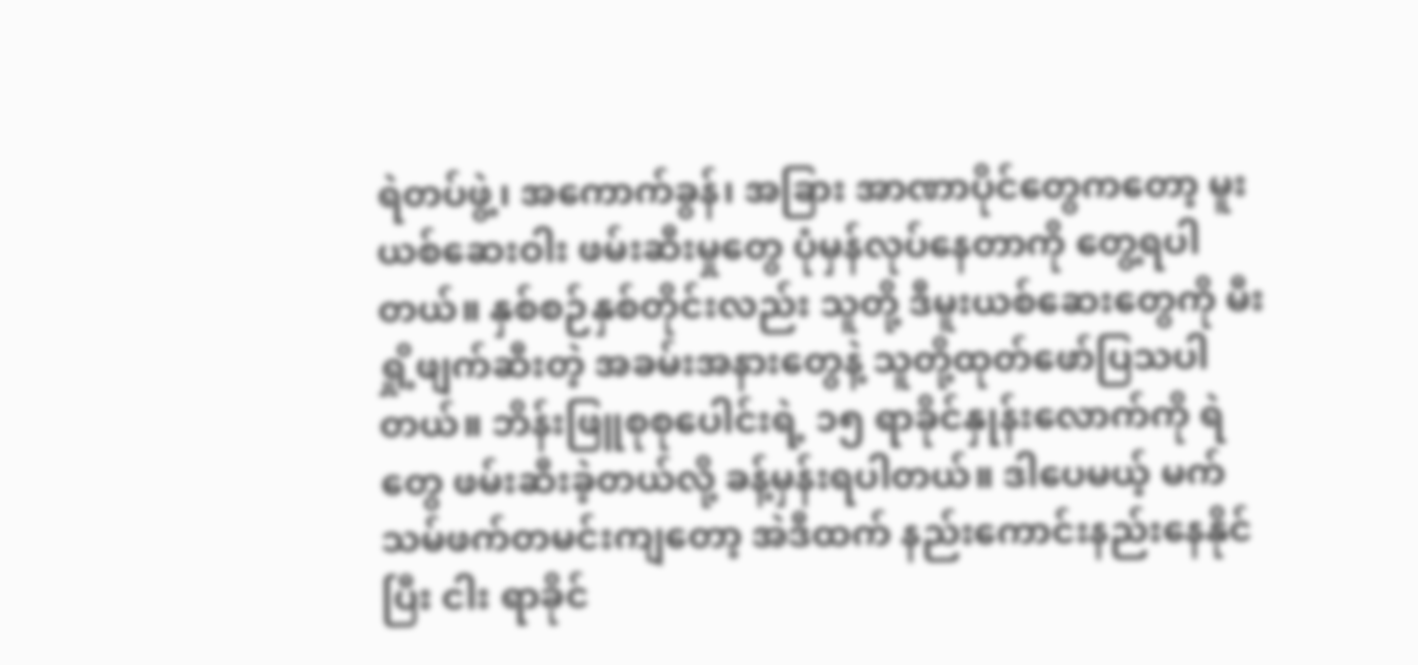ရဲတပ်ဖွဲ့၊ အကောက်ခွန်၊ အခြား အာဏာပိုင်တွေကတော့ မူးယစ်ဆေးဝါး ဖမ်းဆီးမှုတွေ ပုံမှန်လုပ်နေတာကို တွေ့ရပါတယ်။ နှစ်စဉ်နှစ်တိုင်းလည်း သူတို့ ဒီမူးယစ်ဆေးတွေကို မီးရှို့ဖျက်ဆီးတဲ့ အခမ်းအနားတွေနဲ့ သူတို့ထုတ်ဖော်ပြသပါတယ်။ ဘိန်းဖြူစုစုပေါင်းရဲ့ ၁၅ ရာခိုင်နှုန်းလောက်ကို ရဲတွေ ဖမ်းဆီးခဲ့တယ်လို့ ခန့်မှန်းရပါတယ်။ ဒါပေမယ့် မက်သမ်ဖက်တမင်းကျတော့ အဲဒီထက် နည်းကောင်းနည်းနေနိုင်ပြီး ငါး ရာခိုင်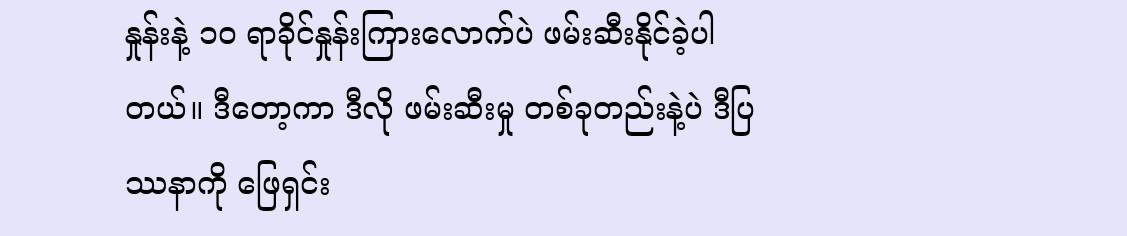နှုန်းနဲ့ ၁၀ ရာခိုင်နှုန်းကြားလောက်ပဲ ဖမ်းဆီးနိုင်ခဲ့ပါတယ်။ ဒီတော့ကာ ဒီလို ဖမ်းဆီးမှု တစ်ခုတည်းနဲ့ပဲ ဒီပြဿနာကို ဖြေရှင်း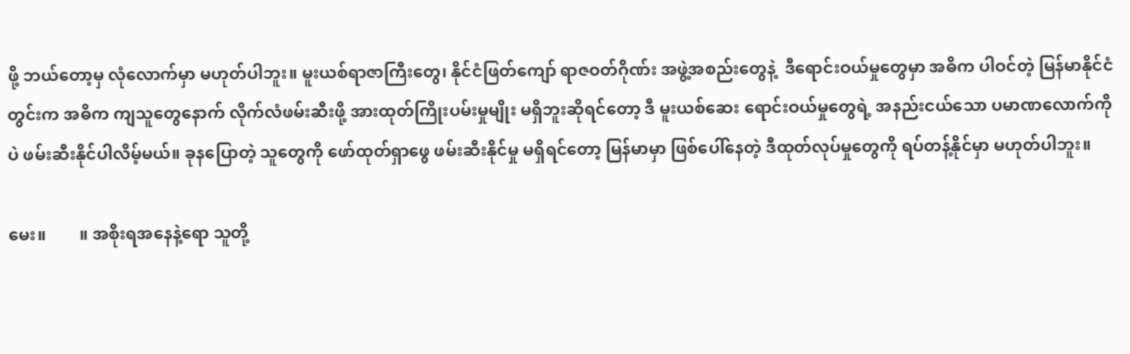ဖို့ ဘယ်တော့မှ လုံလောက်မှာ မဟုတ်ပါဘူး။ မူးယစ်ရာဇာကြီးတွေ၊ နိုင်ငံဖြတ်ကျော် ရာဇဝတ်ဂိုဏ်း အဖွဲ့အစည်းတွေနဲ့  ဒီရောင်းဝယ်မှုတွေမှာ အဓိက ပါဝင်တဲ့ မြန်မာနိုင်ငံတွင်းက အဓိက ကျသူတွေနောက် လိုက်လံဖမ်းဆီးဖို့ အားထုတ်ကြိုးပမ်းမှုမျိုး မရှိဘူးဆိုရင်တော့ ဒီ မူးယစ်ဆေး ရောင်းဝယ်မှုတွေရဲ့ အနည်းငယ်သော ပမာဏလောက်ကိုပဲ ဖမ်းဆီးနိုင်ပါလိမ့်မယ်။ ခုနပြောတဲ့ သူတွေကို ဖော်ထုတ်ရှာဖွေ ဖမ်းဆီးနိုင်မှု မရှိရင်တော့ မြန်မာမှာ ဖြစ်ပေါ်နေတဲ့ ဒီထုတ်လုပ်မှုတွေကို ရပ်တန့်နိုင်မှာ မဟုတ်ပါဘူး။

မေး။        ။ အစိုးရအနေနဲ့ရော သူတို့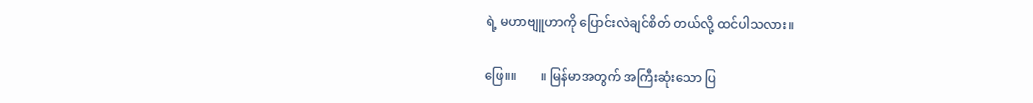ရဲ့ မဟာဗျူဟာကို ပြောင်းလဲချင်စိတ် တယ်လို့ ထင်ပါသလား။

ဖြေ။။        ။ မြန်မာအတွက် အကြီးဆုံးသော ပြ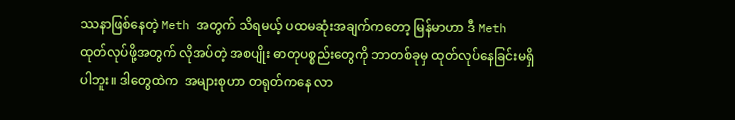ဿနာဖြစ်နေတဲ့ Meth အတွက် သိရမယ့် ပထမဆုံးအချက်ကတော့ မြန်မာဟာ ဒီ Meth ထုတ်လုပ်ဖို့အတွက် လိုအပ်တဲ့ အစပျိုး ဓာတုပစ္စည်းတွေကို ဘာတစ်ခုမှ ထုတ်လုပ်နေခြင်းမရှိပါဘူး။ ဒါတွေထဲက  အများစုဟာ တရုတ်ကနေ လာ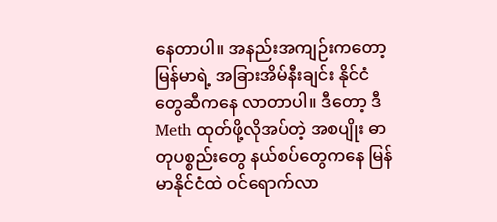နေတာပါ။ အနည်းအကျဉ်းကတော့ မြန်မာရဲ့ အခြားအိမ်နီးချင်း နိုင်ငံတွေဆီကနေ လာတာပါ။ ဒီတော့ ဒီ Meth ထုတ်ဖို့လိုအပ်တဲ့ အစပျိုး ဓာတုပစ္စည်းတွေ နယ်စပ်တွေကနေ မြန်မာနိုင်ငံထဲ ဝင်ရောက်လာ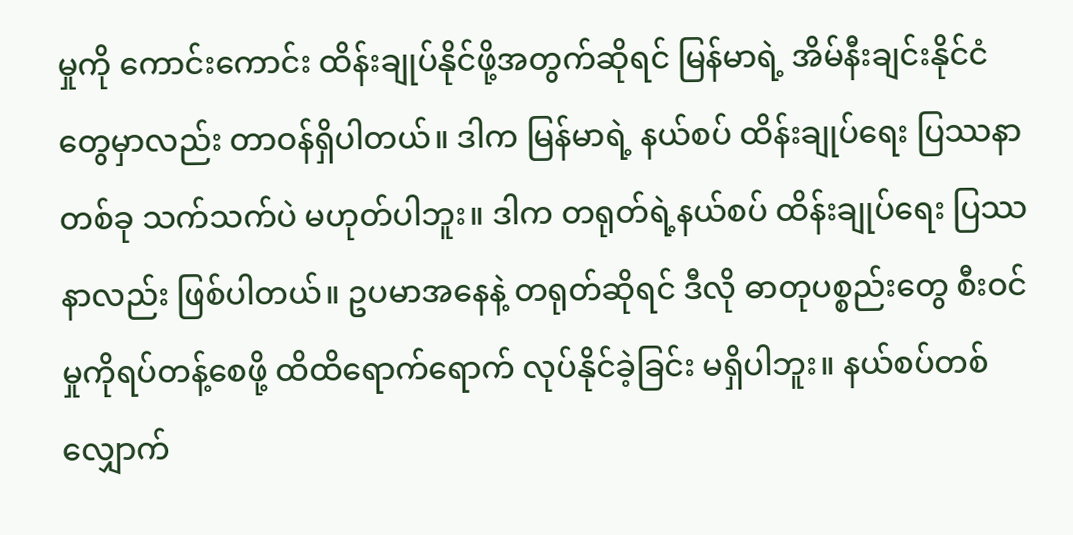မှုကို ကောင်းကောင်း ထိန်းချုပ်နိုင်ဖို့အတွက်ဆိုရင် မြန်မာရဲ့ အိမ်နီးချင်းနိုင်ငံတွေမှာလည်း တာဝန်ရှိပါတယ်။ ဒါက မြန်မာရဲ့ နယ်စပ် ထိန်းချုပ်ရေး ပြဿနာတစ်ခု သက်သက်ပဲ မဟုတ်ပါဘူး။ ဒါက တရုတ်ရဲ့နယ်စပ် ထိန်းချုပ်ရေး ပြဿနာလည်း ဖြစ်ပါတယ်။ ဥပမာအနေနဲ့ တရုတ်ဆိုရင် ဒီလို ဓာတုပစ္စည်းတွေ စီးဝင်မှုကိုရပ်တန့်စေဖို့ ထိထိရောက်ရောက် လုပ်နိုင်ခဲ့ခြင်း မရှိပါဘူး။ နယ်စပ်တစ်လျှောက်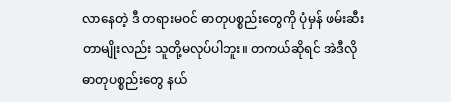လာနေတဲ့ ဒီ တရားမဝင် ဓာတုပစ္စည်းတွေကို ပုံမှန် ဖမ်းဆီးတာမျိုးလည်း သူတို့မလုပ်ပါဘူး။ တကယ်ဆိုရင် အဲဒီလို ဓာတုပစ္စည်းတွေ နယ်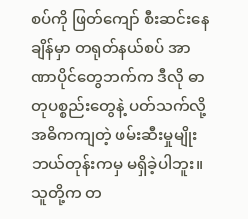စပ်ကို ဖြတ်ကျော် စီးဆင်းနေချိန်မှာ တရုတ်နယ်စပ် အာဏာပိုင်တွေဘက်က ဒီလို ဓာတုပစ္စည်းတွေနဲ့ ပတ်သက်လို့ အဓိကကျတဲ့ ဖမ်းဆီးမှုမျိုး ဘယ်တုန်းကမှ မရှိခဲ့ပါဘူး။ သူတို့က တ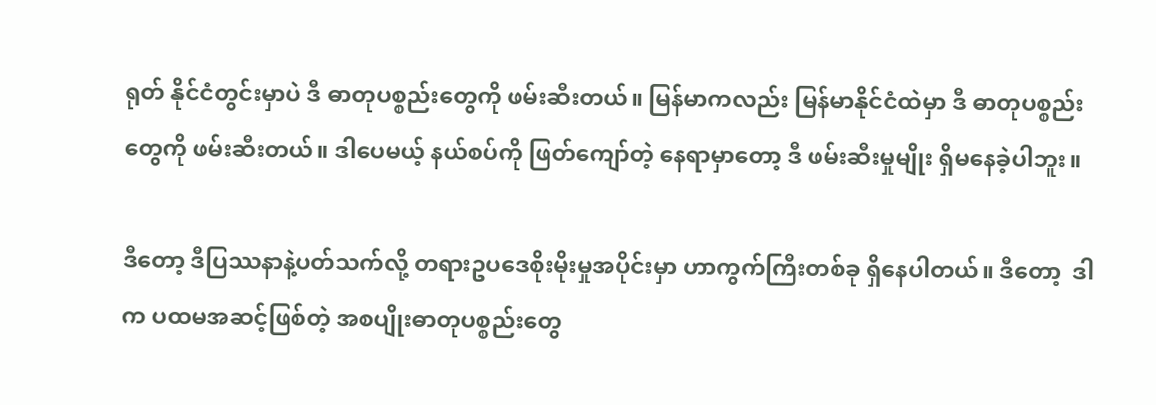ရုတ် နိုင်ငံတွင်းမှာပဲ ဒီ ဓာတုပစ္စည်းတွေကို ဖမ်းဆီးတယ်။ မြန်မာကလည်း မြန်မာနိုင်ငံထဲမှာ ဒီ ဓာတုပစ္စည်းတွေကို ဖမ်းဆီးတယ်။ ဒါပေမယ့် နယ်စပ်ကို ဖြတ်ကျော်တဲ့ နေရာမှာတော့ ဒီ ဖမ်းဆီးမှုမျိုး ရှိမနေခဲ့ပါဘူး။

ဒီတော့ ဒီပြဿနာနဲ့ပတ်သက်လို့ တရားဥပဒေစိုးမိုးမှုအပိုင်းမှာ ဟာကွက်ကြီးတစ်ခု ရှိနေပါတယ်။ ဒီတော့  ဒါက ပထမအဆင့်ဖြစ်တဲ့ အစပျိုးဓာတုပစ္စည်းတွေ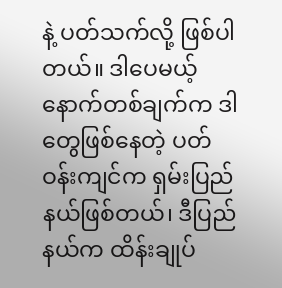နဲ့ ပတ်သက်လို့ ဖြစ်ပါတယ်။ ဒါပေမယ့် နောက်တစ်ချက်က ဒါတွေဖြစ်နေတဲ့ ပတ်ဝန်းကျင်က ရှမ်းပြည်နယ်ဖြစ်တယ်၊ ဒီပြည်နယ်က ထိန်းချုပ်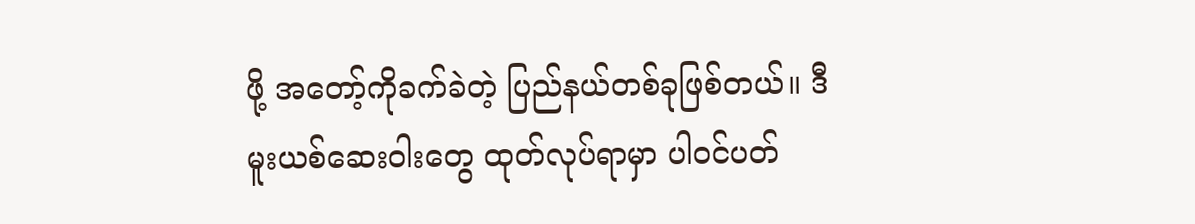ဖို့ အတော့်ကိုခက်ခဲတဲ့ ပြည်နယ်တစ်ခုဖြစ်တယ်။ ဒီ မူးယစ်ဆေးဝါးတွေ ထုတ်လုပ်ရာမှာ ပါဝင်ပတ်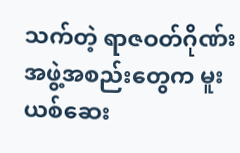သက်တဲ့ ရာဇဝတ်ဂိုဏ်း အဖွဲ့အစည်းတွေက မူးယစ်ဆေး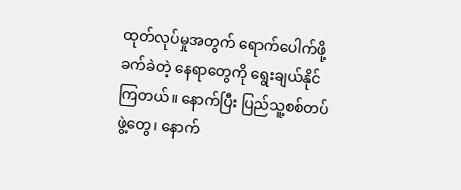ထုတ်လုပ်မှုအတွက် ရောက်ပေါက်ဖို့ ခက်ခဲတဲ့ နေရာတွေကို ရွေးချယ်နိုင်ကြတယ်။ နောက်ပြီး ပြည်သူ့စစ်တပ်ဖွဲ့တွေ၊ နောက်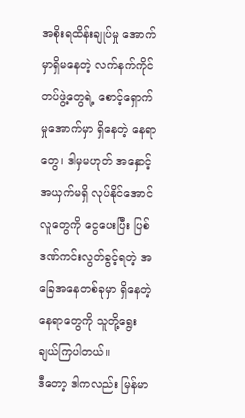အစိုးရထိန်းချုပ်မှု အောက်မှာရှိမနေတဲ့ လက်နက်ကိုင်တပ်ဖွဲ့တွေရဲ့ စောင့်ရှောက်မှုအောက်မှာ ရှိနေတဲ့ နေရာတွေ၊ ဒါမှမဟုတ် အနှောင့်အယှက်မရှိ လုပ်နိုင်အောင် လူတွေကို ငွေပေးပြီး ပြစ်ဒဏ်ကင်းလွတ်ခွင့်ရတဲ့ အခြေအနေတစ်ခုမှာ ရှိနေတဲ့ နေရာတွေကို သူတို့ရွေးချယ်ကြပါတယ်။
ဒီတော့ ဒါကလည်း မြန်မာ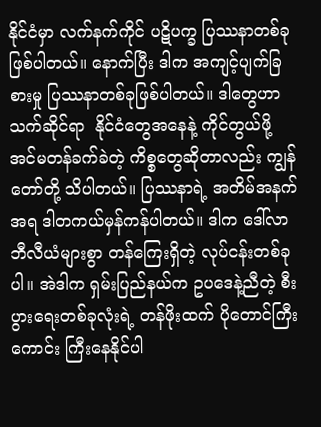နိုင်ငံမှာ လက်နက်ကိုင် ပဋိပက္ခ ပြဿနာတစ်ခုဖြစ်ပါတယ်။ နောက်ပြီး ဒါက အကျင့်ပျက်ခြစားမှု ပြဿနာတစ်ခုဖြစ်ပါတယ်။ ဒါတွေဟာ သက်ဆိုင်ရာ  နိုင်ငံတွေအနေနဲ့ ကိုင်တွယ်ဖို့ အင်မတန်ခက်ခဲတဲ့ ကိစ္စတွေဆိုတာလည်း ကျွန်တော်တို့ သိပါတယ်။ ပြဿနာရဲ့ အတိမ်အနက်အရ ဒါတကယ်မှန်ကန်ပါတယ်။ ဒါက ဒေါ်လာ ဘီလီယံများစွာ တန်ကြေးရှိတဲ့ လုပ်ငန်းတစ်ခုပါ။ အဲဒါက ရှမ်းပြည်နယ်က ဥပဒေနဲ့ညီတဲ့ စီးပွားရေးတစ်ခုလုံးရဲ့ တန်ဖိုးထက် ပိုတောင်ကြီးကောင်း ကြီးနေနိုင်ပါ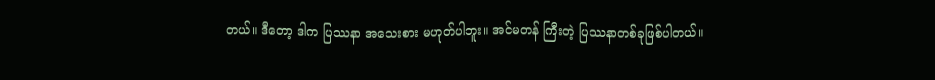တယ်။ ဒီတော့ ဒါက ပြဿနာ အသေးစား မဟုတ်ပါဘူး။ အင်မတန် ကြီးတဲ့ ပြဿနာတစ်ခုဖြစ်ပါတယ်။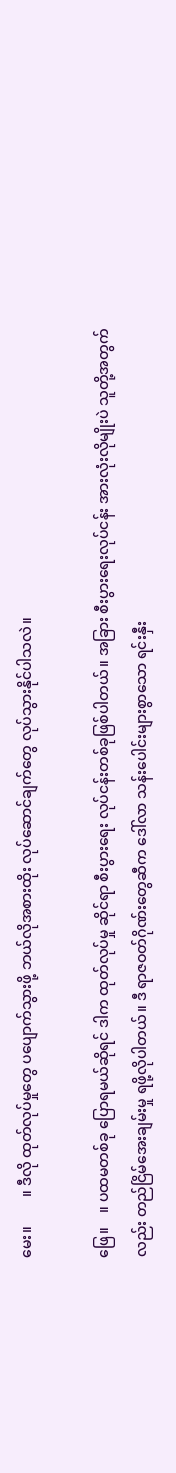မေး။        ။ ဒီလို ထုတ်လုပ်မှုတွေ ပပျောက်သွားဖို့ ဘယ်လိုအစားထိုး လုပ်ဆောင်ချက်တွေ လုပ်သွားနိုင်ပါသလဲ။

ဖြေ။    ။ ပထမတစ်ခု ပြောရမယ်ဆိုရင် ဒါက ထုတ်လုပ်မှု ဆိုင်ရာ စီးပွားရေး လုပ်ငန်းတစ်ခုဖြစ်ပါတယ်။ အခြား စီးပွားရေးလုပ်ငန်း အားလုံးလိုမျိုးပဲ သူတို့အတွက်လည်း တည်ငြိမ်အေးချမ်းမှု ရဖို့လိုပါတယ်။ ဒီ ရာဇဝတ်ဂိုဏ်းတွေဆီက ဒေါ်လာ သန်းပေါင်းများစွာသော ရင်းနှီး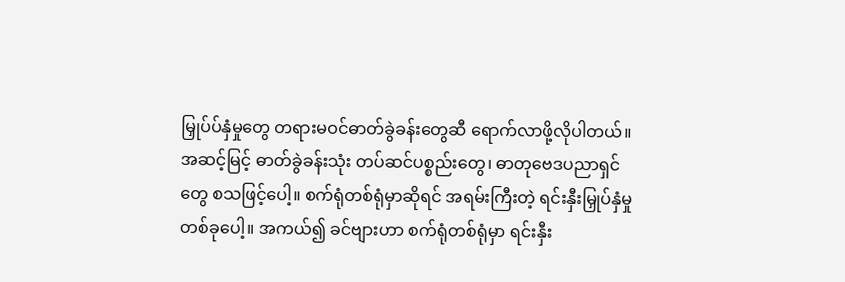မြှုပ်ပ်နှံမှုတွေ တရားမဝင်ဓာတ်ခွဲခန်းတွေဆီ ရောက်လာဖို့လိုပါတယ်။ အဆင့်မြင့် ဓာတ်ခွဲခန်းသုံး တပ်ဆင်ပစ္စည်းတွေ၊ ဓာတုဗေဒပညာရှင်တွေ စသဖြင့်ပေါ့။ စက်ရုံတစ်ရုံမှာဆိုရင် အရမ်းကြီးတဲ့ ရင်းနှီးမြှုပ်နှံမှုတစ်ခုပေါ့။ အကယ်၍ ခင်ဗျားဟာ စက်ရုံတစ်ရုံမှာ ရင်းနှီး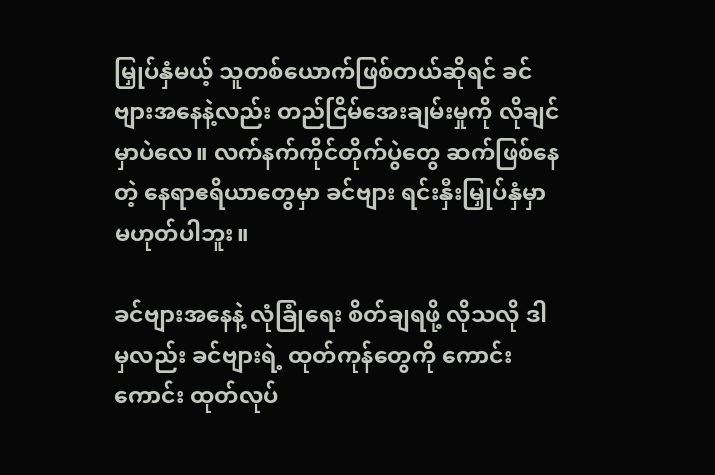မြှုပ်နှံမယ့် သူတစ်ယောက်ဖြစ်တယ်ဆိုရင် ခင်ဗျားအနေနဲ့လည်း တည်ငြိမ်အေးချမ်းမှုကို လိုချင်မှာပဲလေ။ လက်နက်ကိုင်တိုက်ပွဲတွေ ဆက်ဖြစ်နေတဲ့ နေရာဧရိယာတွေမှာ ခင်ဗျား ရင်းနှီးမြှုပ်နှံမှာ မဟုတ်ပါဘူး။

ခင်ဗျားအနေနဲ့ လုံခြုံရေး စိတ်ချရဖို့ လိုသလို ဒါမှလည်း ခင်ဗျားရဲ့ ထုတ်ကုန်တွေကို ကောင်းကောင်း ထုတ်လုပ်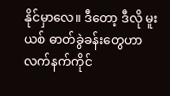နိုင်မှာလေ။ ဒီတော့ ဒီလို မူးယစ် ဓာတ်ခွဲခန်းတွေဟာ လက်နက်ကိုင်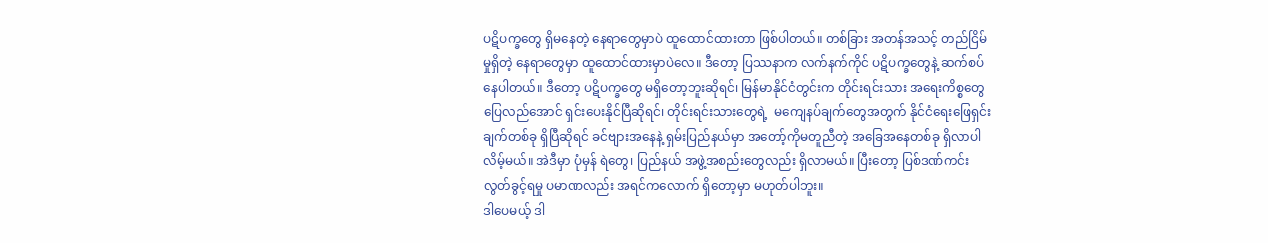ပဋိပက္ခတွေ ရှိမနေတဲ့ နေရာတွေမှာပဲ ထူထောင်ထားတာ ဖြစ်ပါတယ်။ တစ်ခြား အတန်အသင့် တည်ငြိမ်မှုရှိတဲ့ နေရာတွေမှာ ထူထောင်ထားမှာပဲလေ။ ဒီတော့ ပြဿနာက လက်နက်ကိုင် ပဋိပက္ခတွေနဲ့ ဆက်စပ်နေပါတယ်။ ဒီတော့ ပဋိပက္ခတွေ မရှိတော့ဘူးဆိုရင်၊ မြန်မာနိုင်ငံတွင်းက တိုင်းရင်းသား အရေးကိစ္စတွေ ပြေလည်အောင် ရှင်းပေးနိုင်ပြီဆိုရင်၊ တိုင်းရင်းသားတွေရဲ့  မကျေနပ်ချက်တွေအတွက် နိုင်ငံရေးဖြေရှင်းချက်တစ်ခု ရှိပြီဆိုရင် ခင်ဗျားအနေနဲ့ ရှမ်းပြည်နယ်မှာ အတော့်ကိုမတူညီတဲ့ အခြေအနေတစ်ခု ရှိလာပါလိမ့်မယ်။ အဲဒီမှာ ပုံမှန် ရဲတွေ၊ ပြည်နယ် အဖွဲ့အစည်းတွေလည်း ရှိလာမယ်။ ပြီးတော့ ပြစ်ဒဏ်ကင်းလွတ်ခွင့်ရမှု ပမာဏလည်း အရင်ကလောက် ရှိတော့မှာ မဟုတ်ပါဘူး။
ဒါပေမယ့် ဒါ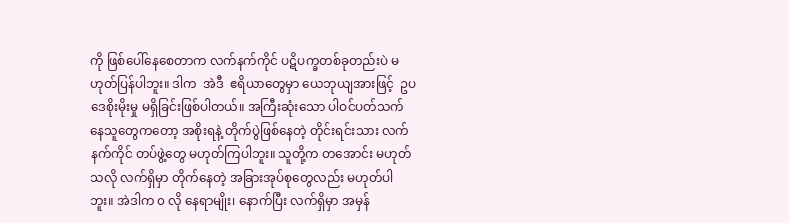ကို ဖြစ်ပေါ်နေစေတာက လက်နက်ကိုင် ပဋိပက္ခတစ်ခုတည်းပဲ မဟုတ်ပြန်ပါဘူး။ ဒါက  အဲဒီ  ဧရိယာတွေမှာ ယေဘုယျအားဖြင့်  ဥပဒေစိုးမိုးမှု မရှိခြင်းဖြစ်ပါတယ်။ အကြီးဆုံးသော ပါဝင်ပတ်သက် နေသူတွေကတော့ အစိုးရနဲ့ တိုက်ပွဲဖြစ်နေတဲ့ တိုင်းရင်းသား လက်နက်ကိုင် တပ်ဖွဲ့တွေ မဟုတ်ကြပါဘူး။ သူတို့က တအောင်း မဟုတ်သလို လက်ရှိမှာ တိုက်နေတဲ့ အခြားအုပ်စုတွေလည်း မဟုတ်ပါဘူး။ အဲဒါက ၀ လို နေရာမျိုး၊ နောက်ပြီး လက်ရှိမှာ အမှန်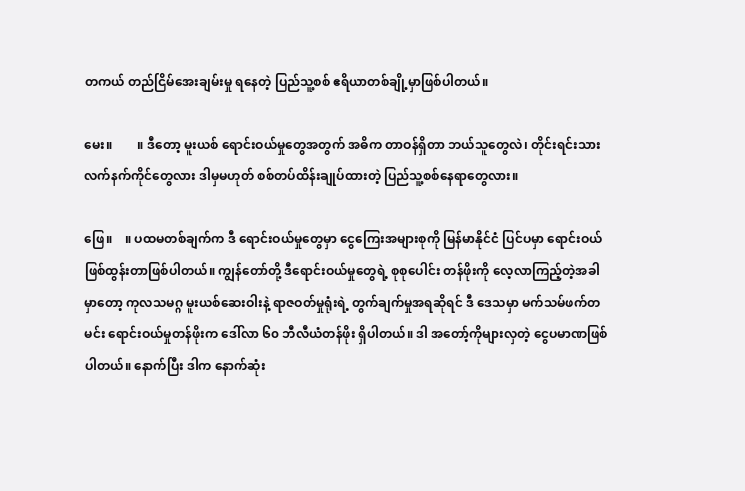တကယ် တည်ငြိမ်အေးချမ်းမှု ရနေတဲ့ ပြည်သူ့စစ် ဧရိယာတစ်ချို့မှာဖြစ်ပါတယ်။

မေး။        ။ ဒီတော့ မူးယစ် ရောင်းဝယ်မှုတွေအတွက် အဓိက တာဝန်ရှိတာ ဘယ်သူတွေလဲ၊ တိုင်းရင်းသား လက်နက်ကိုင်တွေလား ဒါမှမဟုတ် စစ်တပ်ထိန်းချုပ်ထားတဲ့ ပြည်သူ့စစ်နေရာတွေလား။

ဖြေ။    ။ ပထမတစ်ချက်က ဒီ ရောင်းဝယ်မှုတွေမှာ ငွေကြေးအများစုကို မြန်မာနိုင်ငံ ပြင်ပမှာ ရောင်းဝယ် ဖြစ်ထွန်းတာဖြစ်ပါတယ်။ ကျွန်တော်တို့ ဒီရောင်းဝယ်မှုတွေရဲ့ စုစုပေါင်း တန်ဖိုးကို လေ့လာကြည့်တဲ့အခါမှာတော့ ကုလသမဂ္ဂ မူးယစ်ဆေးဝါးနဲ့ ရာဇဝတ်မှုရုံးရဲ့ တွက်ချက်မှုအရဆိုရင် ဒီ ဒေသမှာ မက်သမ်ဖက်တမင်း ရောင်းဝယ်မှုတန်ဖိုးက ဒေါ်လာ ၆၀ ဘီလီယံတန်ဖိုး ရှိပါတယ်။ ဒါ အတော့်ကိုများလှတဲ့ ငွေပမာဏဖြစ်ပါတယ်။ နောက်ပြီး ဒါက နောက်ဆုံး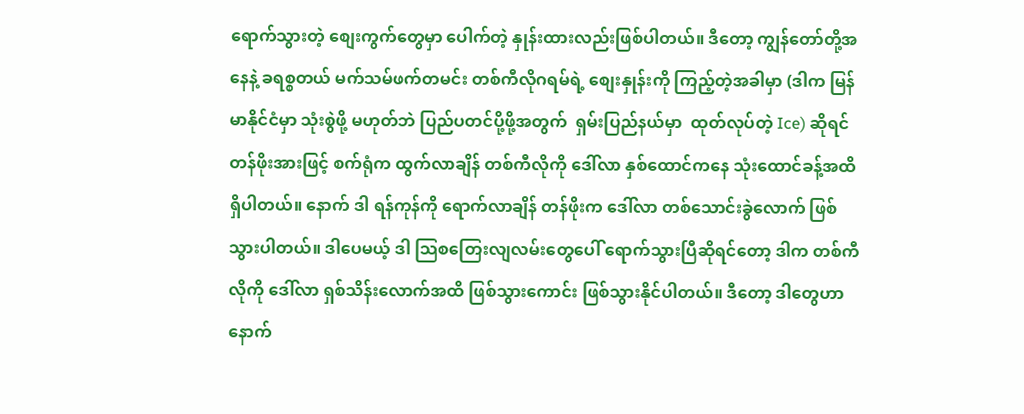ရောက်သွားတဲ့ စျေးကွက်တွေမှာ ပေါက်တဲ့ နှုန်းထားလည်းဖြစ်ပါတယ်။ ဒီတော့ ကျွန်တော်တို့အနေနဲ့ ခရစ္စတယ် မက်သမ်ဖက်တမင်း တစ်ကီလိုဂရမ်ရဲ့ စျေးနှုန်းကို ကြည့်တဲ့အခါမှာ (ဒါက မြန်မာနိုင်ငံမှာ သုံးစွဲဖို့ မဟုတ်ဘဲ ပြည်ပတင်ပို့ဖို့အတွက်  ရှမ်းပြည်နယ်မှာ  ထုတ်လုပ်တဲ့ Ice) ဆိုရင် တန်ဖိုးအားဖြင့် စက်ရုံက ထွက်လာချိန် တစ်ကီလိုကို ဒေါ်လာ နှစ်ထောင်ကနေ သုံးထောင်ခန့်အထိ ရှိပါတယ်။ နောက် ဒါ ရန်ကုန်ကို ရောက်လာချိန် တန်ဖိုးက ဒေါ်လာ တစ်သောင်းခွဲလောက် ဖြစ်သွားပါတယ်။ ဒါပေမယ့် ဒါ သြစတြေးလျလမ်းတွေပေါ် ရောက်သွားပြီဆိုရင်တော့ ဒါက တစ်ကီလိုကို ဒေါ်လာ ရှစ်သိန်းလောက်အထိ ဖြစ်သွားကောင်း ဖြစ်သွားနိုင်ပါတယ်။ ဒီတော့ ဒါတွေဟာ နောက်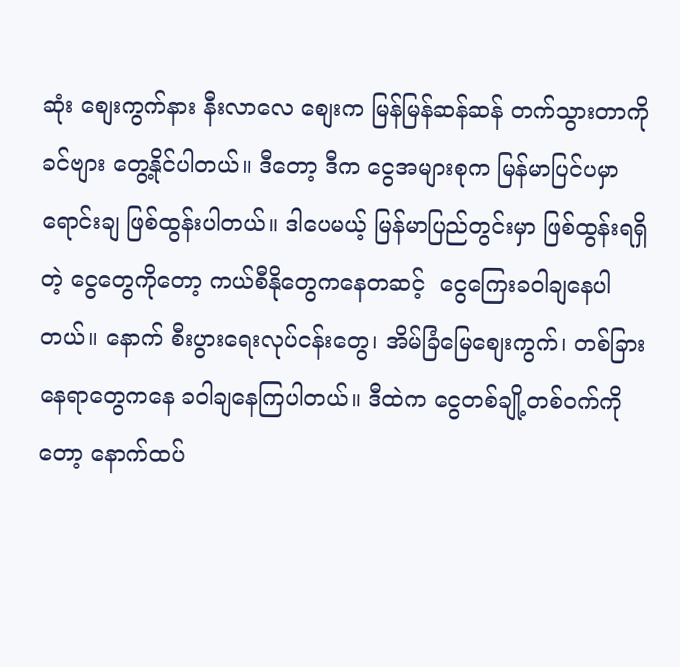ဆုံး စျေးကွက်နား နီးလာလေ စျေးက မြန်မြန်ဆန်ဆန် တက်သွားတာကို ခင်ဗျား တွေ့နိုင်ပါတယ်။ ဒီတော့ ဒီက ငွေအများစုက မြန်မာပြင်ပမှာ ရောင်းချ ဖြစ်ထွန်းပါတယ်။ ဒါပေမယ့် မြန်မာပြည်တွင်းမှာ ဖြစ်ထွန်းရရှိတဲ့ ငွေတွေကိုတော့ ကယ်စီနိုတွေကနေတဆင့်  ငွေကြေးခဝါချနေပါတယ်။ နောက် စီးပွားရေးလုပ်ငန်းတွေ၊ အိမ်ခြံမြေစျေးကွက်၊ တစ်ခြားနေရာတွေကနေ ခဝါချနေကြပါတယ်။ ဒီထဲက ငွေတစ်ချို့တစ်ဝက်ကိုတော့ နောက်ထပ်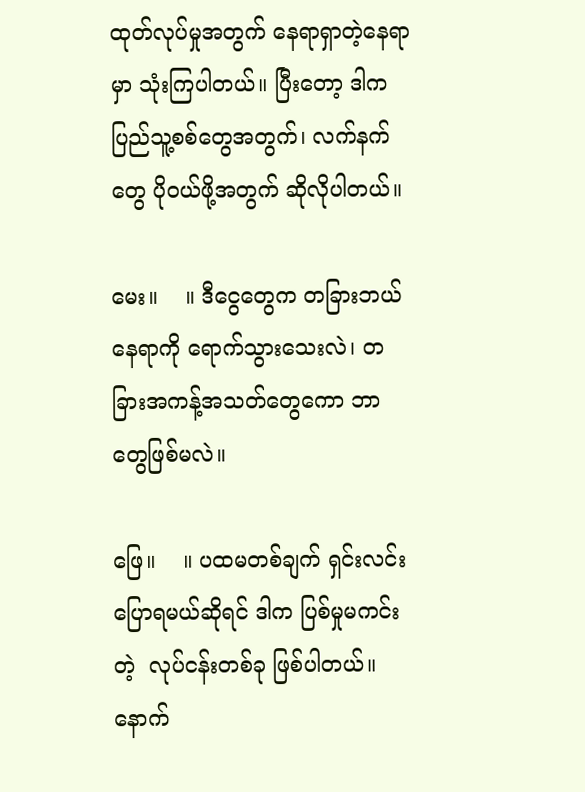ထုတ်လုပ်မှုအတွက် နေရာရှာတဲ့နေရာမှာ သုံးကြပါတယ်။ ပြီးတော့ ဒါက ပြည်သူ့စစ်တွေအတွက်၊ လက်နက်တွေ ပိုဝယ်ဖို့အတွက် ဆိုလိုပါတယ်။

မေး။    ။ ဒီငွေတွေက တခြားဘယ်နေရာကို ရောက်သွားသေးလဲ၊ တခြားအကန့်အသတ်တွေကော ဘာတွေဖြစ်မလဲ။

ဖြေ။    ။ ပထမတစ်ချက် ရှင်းလင်းပြောရမယ်ဆိုရင် ဒါက ပြစ်မှုမကင်းတဲ့  လုပ်ငန်းတစ်ခု ဖြစ်ပါတယ်။ နောက်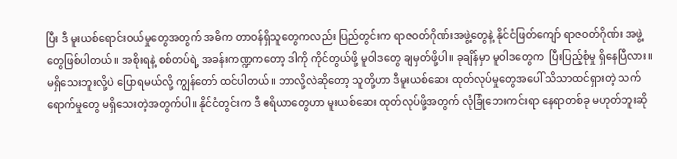ပြီး ဒီ မူးယစ်ရောင်းဝယ်မှုတွေအတွက် အဓိက တာဝန်ရှိသူတွေကလည်း ပြည်တွင်းက ရာဇဝတ်ဂိုဏ်းအဖွဲ့တွေနဲ့ နိုင်ငံဖြတ်ကျော် ရာဇဝတ်ဂိုဏ်း အဖွဲ့တွေဖြစ်ပါတယ်။ အစိုးရနဲ့ စစ်တပ်ရဲ့ အခန်းကဏ္ဍကတော့ ဒါကို ကိုင်တွယ်ဖို့ မူဝါဒတွေ ချမှတ်ဖို့ပါ။ ခုချိန်မှာ မူဝါဒတွေက  ပြီးပြည့်စုံမှု ရှိနေပြီလား။ မရှိသေးဘူးလို့ပဲ ပြောရမယ်လို့ ကျွန်တော် ထင်ပါတယ်။ ဘာလို့လဲဆိုတော့ သူတို့ဟာ ဒီမူးယစ်ဆေး ထုတ်လုပ်မှုတွေအပေါ် သိသာထင်ရှားတဲ့ သက်ရောက်မှုတွေ မရှိသေးတဲ့အတွက်ပါ။ နိုင်ငံတွင်းက ဒီ ဧရိယာတွေဟာ မူးယစ်ဆေး ထုတ်လုပ်ဖို့အတွက် လုံခြုံဘေးကင်းရာ နေရာတစ်ခု မဟုတ်ဘူးဆို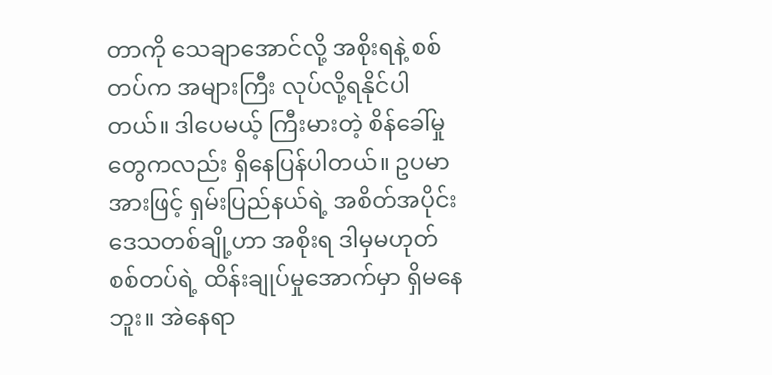တာကို သေချာအောင်လို့ အစိုးရနဲ့ စစ်တပ်က အများကြီး လုပ်လို့ရနိုင်ပါတယ်။ ဒါပေမယ့် ကြီးမားတဲ့ စိန်ခေါ်မှုတွေကလည်း ရှိနေပြန်ပါတယ်။ ဥပမာအားဖြင့် ရှမ်းပြည်နယ်ရဲ့ အစိတ်အပိုင်းဒေသတစ်ချို့ဟာ အစိုးရ ဒါမှမဟုတ် စစ်တပ်ရဲ့ ထိန်းချုပ်မှုအောက်မှာ ရှိမနေဘူး။ အဲနေရာ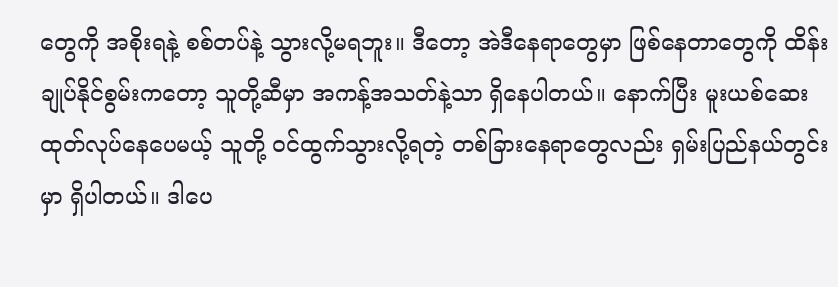တွေကို အစိုးရနဲ့ စစ်တပ်နဲ့ သွားလို့မရဘူး။ ဒီတော့ အဲဒီနေရာတွေမှာ ဖြစ်နေတာတွေကို ထိန်းချုပ်နိုင်စွမ်းကတော့ သူတို့ဆီမှာ အကန့်အသတ်နဲ့သာ ရှိနေပါတယ်။ နောက်ပြီး မူးယစ်ဆေး ထုတ်လုပ်နေပေမယ့် သူတို့ ဝင်ထွက်သွားလို့ရတဲ့ တစ်ခြားနေရာတွေလည်း ရှမ်းပြည်နယ်တွင်းမှာ ရှိပါတယ်။ ဒါပေ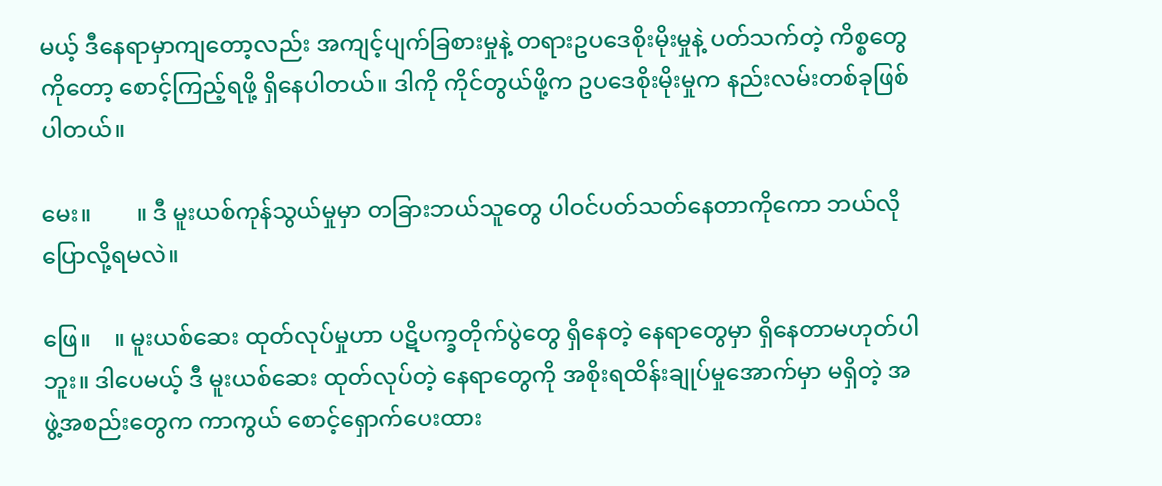မယ့် ဒီနေရာမှာကျတော့လည်း အကျင့်ပျက်ခြစားမှုနဲ့ တရားဥပဒေစိုးမိုးမှုနဲ့ ပတ်သက်တဲ့ ကိစ္စတွေကိုတော့ စောင့်ကြည့်ရဖို့ ရှိနေပါတယ်။ ဒါကို ကိုင်တွယ်ဖို့က ဥပဒေစိုးမိုးမှုက နည်းလမ်းတစ်ခုဖြစ်ပါတယ်။

မေး။        ။ ဒီ မူးယစ်ကုန်သွယ်မှုမှာ တခြားဘယ်သူတွေ ပါဝင်ပတ်သတ်နေတာကိုကော ဘယ်လိုပြောလို့ရမလဲ။

ဖြေ။    ။ မူးယစ်ဆေး ထုတ်လုပ်မှုဟာ ပဋိပက္ခတိုက်ပွဲတွေ ရှိနေတဲ့ နေရာတွေမှာ ရှိနေတာမဟုတ်ပါဘူး။ ဒါပေမယ့် ဒီ မူးယစ်ဆေး ထုတ်လုပ်တဲ့ နေရာတွေကို အစိုးရထိန်းချုပ်မှုအောက်မှာ မရှိတဲ့ အဖွဲ့အစည်းတွေက ကာကွယ် စောင့်ရှောက်ပေးထား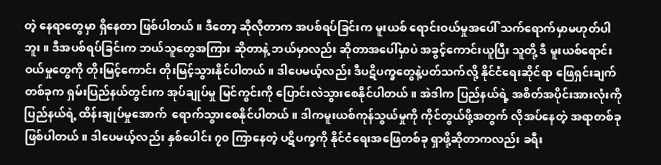တဲ့ နေရာတွေမှာ ရှိနေတာ ဖြစ်ပါတယ်။ ဒီတော့ ဆိုလိုတာက အပစ်ရပ်ခြင်းက မူးယစ် ရောင်းဝယ်မှုအပေါ် သက်ရောက်မှာမဟုတ်ပါဘူး။ ဒီအပစ်ရပ်ခြင်းက ဘယ်သူတွေအကြား ဆိုတာနဲ့ ဘယ်မှာလည်း ဆိုတာအပေါ်မှာပဲ အခွင့်ကောင်းယူပြီး သူတို့ ဒီ မူးယစ်ရောင်းဝယ်မှုတွေကို တိုးမြင့်ကောင်း တိုးမြင့်သွားနိုင်ပါတယ်။ ဒါပေမယ့်လည်း ဒီပဋိပက္ခတွေနဲ့ပတ်သက်လို့ နိုင်ငံရေးဆိုင်ရာ ဖြေရှင်းချက်တစ်ခုက ရှမ်းပြည်နယ်တွင်းက အုပ်ချုပ်မှု မြင်ကွင်းကို ပြောင်းလဲသွားစေနိုင်ပါတယ်။ အဲဒါက ပြည်နယ်ရဲ့ အစိတ်အပိုင်းအားလုံးကို ပြည်နယ်ရဲ့ ထိန်းချုပ်မှုအောက်  ရောက်သွားစေနိုင်ပါတယ်။ ဒါကမူးယစ်ကုန်သွယ်မှုကို ကိုင်တွယ်ဖို့အတွက် လိုအပ်နေတဲ့ အရာတစ်ခု ဖြစ်ပါတယ်။ ဒါပေမယ့်လည်း နှစ်ပေါင်း ၇၀ ကြာနေတဲ့ ပဋိပက္ခကို နိုင်ငံရေးအဖြေတစ်ခု ရှာဖို့ဆိုတာကလည်း ခရီး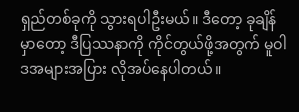ရှည်တစ်ခုကို သွားရပါဦးမယ်။ ဒီတော့ ခုချိန်မှာတော့ ဒီပြဿနာကို ကိုင်တွယ်ဖို့အတွက် မူဝါဒအများအပြား လိုအပ်နေပါတယ်။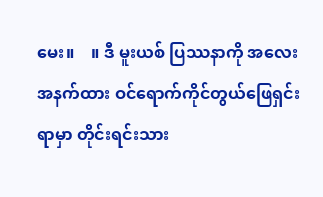မေး။    ။ ဒီ မူးယစ် ပြဿနာကို အလေးအနက်ထား ဝင်ရောက်ကိုင်တွယ်ဖြေရှင်းရာမှာ တိုင်းရင်းသား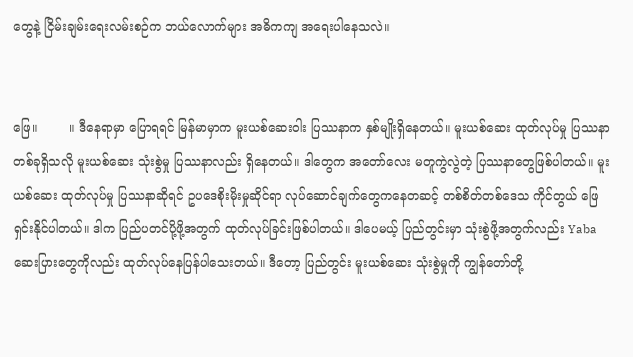တွေနဲ့ ငြိမ်းချမ်းရေးလမ်းစဉ်က ဘယ်လောက်များ အဓိကကျ အရေးပါနေသလဲ။


ဖြေ။        ။ ဒီနေရာမှာ ပြောရရင် မြန်မာမှာက မူးယစ်ဆေးဝါး ပြဿနာက နှစ်မျိုးရှိနေတယ်။ မူးယစ်ဆေး ထုတ်လုပ်မှု ပြဿနာတစ်ခုရှိသလို မူးယစ်ဆေး သုံးစွဲမှု ပြဿနာလည်း ရှိနေတယ်။ ဒါတွေက အတော်လေး မတူကွဲလွဲတဲ့ ပြဿနာတွေဖြစ်ပါတယ်။ မူးယစ်ဆေး ထုတ်လုပ်မှု ပြဿနာဆိုရင် ဥပဒေစိုးမိုးမှုဆိုင်ရာ လုပ်ဆောင်ချက်တွေကနေတဆင့် တစ်စိတ်တစ်ဒေသ ကိုင်တွယ် ဖြေရှင်းနိုင်ပါတယ်။ ဒါက ပြည်ပတင်ပို့ဖို့အတွက် ထုတ်လုပ်ခြင်းဖြစ်ပါတယ်။ ဒါပေမယ့် ပြည်တွင်းမှာ သုံးစွဲဖို့အတွက်လည်း Yaba ဆေးပြားတွေကိုလည်း ထုတ်လုပ်နေပြန်ပါသေးတယ်။ ဒီတော့ ပြည်တွင်း မူးယစ်ဆေး သုံးစွဲမှုကို ကျွန်တော်တို့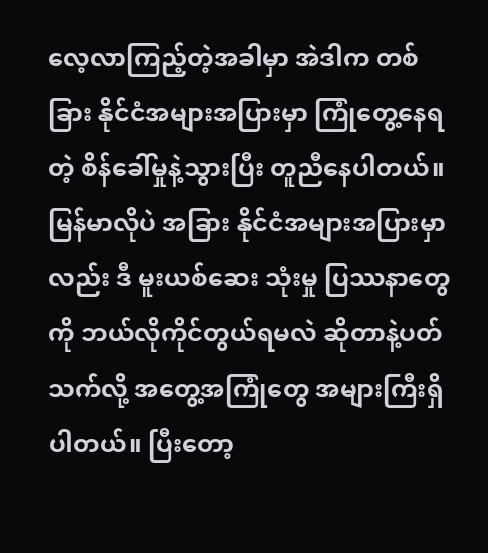လေ့လာကြည့်တဲ့အခါမှာ အဲဒါက တစ်ခြား နိုင်ငံအများအပြားမှာ ကြုံတွေ့နေရတဲ့ စိန်ခေါ်မှုနဲ့သွားပြီး တူညီနေပါတယ်။ မြန်မာလိုပဲ အခြား နိုင်ငံအများအပြားမှာလည်း ဒီ မူးယစ်ဆေး သုံးမှု ပြဿနာတွေကို ဘယ်လိုကိုင်တွယ်ရမလဲ ဆိုတာနဲ့ပတ်သက်လို့ အတွေ့အကြုံတွေ အများကြီးရှိပါတယ်။ ပြီးတော့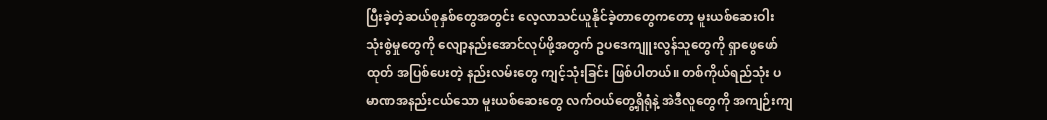ပြီးခဲ့တဲ့ဆယ်စုနှစ်တွေအတွင်း လေ့လာသင်ယူနိုင်ခဲ့တာတွေကတော့ မူးယစ်ဆေးဝါး သုံးစွဲမှုတွေကို လျော့နည်းအောင်လုပ်ဖို့အတွက် ဥပဒေကျူးလွန်သူတွေကို ရှာဖွေဖော်ထုတ် အပြစ်ပေးတဲ့ နည်းလမ်းတွေ ကျင့်သုံးခြင်း ဖြစ်ပါတယ်။ တစ်ကိုယ်ရည်သုံး ပမာဏအနည်းငယ်သော မူးယစ်ဆေးတွေ လက်ဝယ်တွေ့ရှိရုံနဲ့ အဲဒီလူတွေကို အကျဉ်းကျ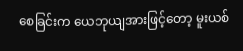စေခြင်းက ယေဘုယျအားဖြင့်တော့ မူးယစ်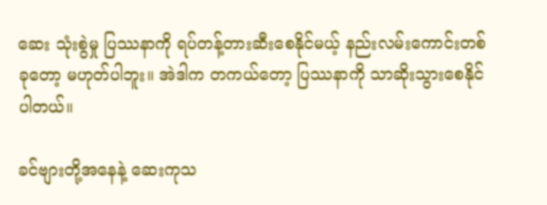ဆေး သုံးစွဲမှု ပြဿနာကို ရပ်တန့်တားဆီးစေနိုင်မယ့် နည်းလမ်းကောင်းတစ်ခုတော့ မဟုတ်ပါဘူး။ အဲဒါက တကယ်တော့ ပြဿနာကို သာဆိုးသွားစေနိုင်ပါတယ်။

ခင်ဗျားတို့အနေနဲ့ ဆေးကုသ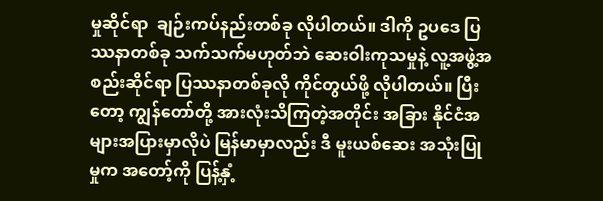မှုဆိုင်ရာ  ချဉ်းကပ်နည်းတစ်ခု လိုပါတယ်။ ဒါကို ဥပဒေ ပြဿနာတစ်ခု သက်သက်မဟုတ်ဘဲ ဆေးဝါးကုသမှုနဲ့ လူ့အဖွဲ့အစည်းဆိုင်ရာ ပြဿနာတစ်ခုလို ကိုင်တွယ်ဖို့ လိုပါတယ်။ ပြီးတော့ ကျွန်တော်တို့ အားလုံးသိကြတဲ့အတိုင်း အခြား နိုင်ငံအများအပြားမှာလိုပဲ မြန်မာမှာလည်း ဒီ မူးယစ်ဆေး အသုံးပြုမှုက အတော့်ကို ပြန့်နှံ့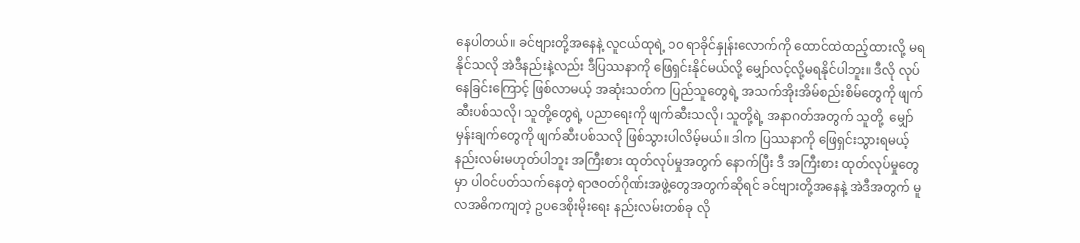နေပါတယ်။ ခင်ဗျားတို့အနေနဲ့ လူငယ်ထုရဲ့ ၁၀ ရာခိုင်နှုန်းလောက်ကို ထောင်ထဲထည့်ထားလို့ မရနိုင်သလို အဲဒီနည်းနဲ့လည်း ဒီပြဿနာကို ဖြေရှင်းနိုင်မယ်လို့ မျှော်လင့်လို့မရနိုင်ပါဘူး။ ဒီလို လုပ်နေခြင်းကြောင့် ဖြစ်လာမယ့် အဆုံးသတ်က ပြည်သူတွေရဲ့ အသက်အိုးအိမ်စည်းစိမ်တွေကို ဖျက်ဆီးပစ်သလို၊ သူတို့တွေရဲ့ ပညာရေးကို ဖျက်ဆီးသလို၊ သူတို့ရဲ့ အနာဂတ်အတွက် သူတို့  မျှော်မှန်းချက်တွေကို ဖျက်ဆီးပစ်သလို ဖြစ်သွားပါလိမ့်မယ်။ ဒါက ပြဿနာကို ဖြေရှင်းသွားရမယ့် နည်းလမ်းမဟုတ်ပါဘူး အကြီးစား ထုတ်လုပ်မှုအတွက် နောက်ပြီး ဒီ အကြီးစား ထုတ်လုပ်မှုတွေမှာ ပါဝင်ပတ်သက်နေတဲ့ ရာဇဝတ်ဂိုဏ်းအဖွဲ့တွေအတွက်ဆိုရင် ခင်ဗျားတို့အနေနဲ့ အဲဒီအတွက် မူလအဓိကကျတဲ့ ဥပဒေစိုးမိုးရေး နည်းလမ်းတစ်ခု လို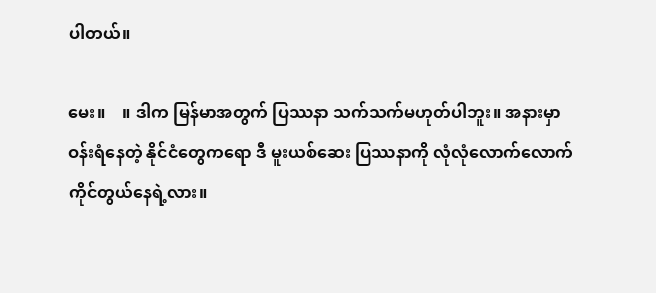ပါတယ်။

မေး။    ။ ဒါက မြန်မာအတွက် ပြဿနာ သက်သက်မဟုတ်ပါဘူး။ အနားမှာ ဝန်းရံနေတဲ့ နိုင်ငံတွေကရော ဒီ မူးယစ်ဆေး ပြဿနာကို လုံလုံလောက်လောက် ကိုင်တွယ်နေရဲ့လား။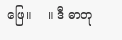ဖြေ။    ။ ဒီ ဓာတု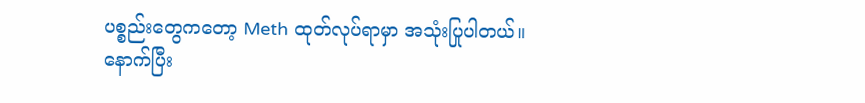ပစ္စည်းတွေကတော့ Meth ထုတ်လုပ်ရာမှာ အသုံးပြုပါတယ်။ နောက်ပြီး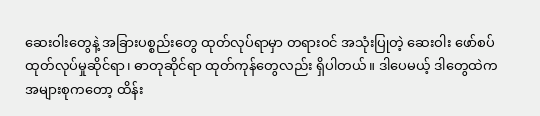ဆေးဝါးတွေနဲ့ အခြားပစ္စည်းတွေ ထုတ်လုပ်ရာမှာ တရားဝင် အသုံးပြုတဲ့ ဆေးဝါး ဖော်စပ်ထုတ်လုပ်မှုဆိုင်ရာ၊ ဓာတုဆိုင်ရာ ထုတ်ကုန်တွေလည်း ရှိပါတယ်။ ဒါပေမယ့် ဒါတွေထဲက အများစုကတော့ ထိန်း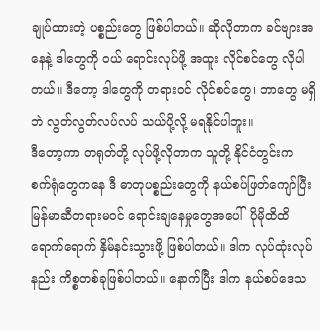ချုပ်ထားတဲ့ ပစ္စည်းတွေ ဖြစ်ပါတယ်။ ဆိုလိုတာက ခင်ဗျားအနေနဲ့ ဒါတွေကို ဝယ် ရောင်းလုပ်ဖို့ အထူး လိုင်စင်တွေ လိုပါတယ်။ ဒီတော့ ဒါတွေကို တရားဝင် လိုင်စင်တွေ၊ ဘာတွေ မရှိဘဲ လွတ်လွတ်လပ်လပ် သယ်ပို့လို့ မရနိုင်ပါဘူး။
ဒီတော့ကာ တရုတ်တို့ လုပ်ဖို့လိုတာက သူတို့ နိုင်ငံတွင်းက စက်ရုံတွေကနေ ဒီ ဓာတုပစ္စည်းတွေကို နယ်စပ်ဖြတ်ကျော်ပြီး မြန်မာဆီတရားမဝင် ရောင်းချနေမှုတွေအပေါ်  ပိုမိုထိထိရောက်ရောက် နှိမ်နင်းသွားဖို့ ဖြစ်ပါတယ်။ ဒါက လုပ်ထုံးလုပ်နည်း ကိစ္စတစ်ခုဖြစ်ပါတယ်။ နောက်ပြီး ဒါက နယ်စပ်ဒေသ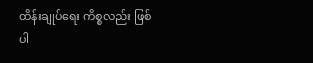ထိန်းချုပ်ရေး ကိစ္စလည်း ဖြစ်ပါ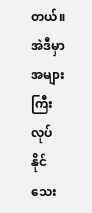တယ်။ အဲဒီမှာ အများကြီး လုပ်နိုင်သေး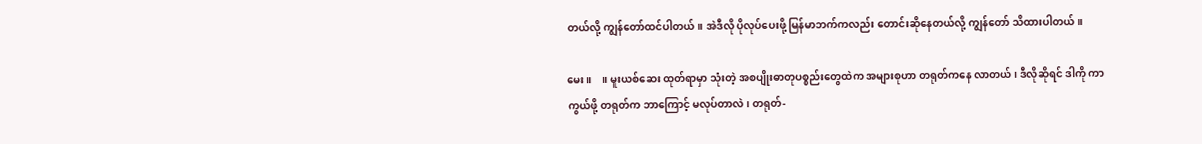တယ်လို့ ကျွန်တော်ထင်ပါတယ်။ အဲဒီလို ပိုလုပ်ပေးဖို့ မြန်မာဘက်ကလည်း တောင်းဆိုနေတယ်လို့ ကျွန်တော် သိထားပါတယ်။

မေး။    ။ မူးယစ်ဆေး ထုတ်ရာမှာ သုံးတဲ့ အစပျိုးဓာတုပစ္စည်းတွေထဲက အများစုဟာ တရုတ်ကနေ လာတယ်၊ ဒီလိုဆိုရင် ဒါကို ကာကွယ်ဖို့ တရုတ်က ဘာကြောင့် မလုပ်တာလဲ၊ တရုတ်-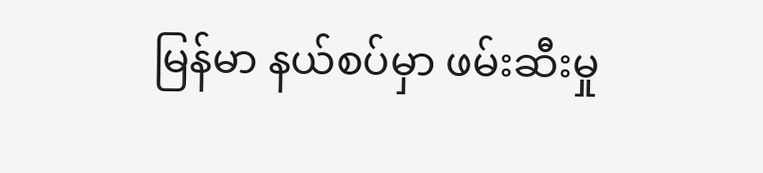မြန်မာ နယ်စပ်မှာ ဖမ်းဆီးမှု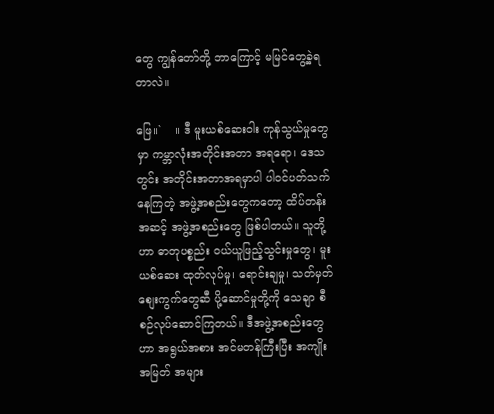တွေ ကျွန်တော်တို့ ဘာကြောင့် မမြင်တွေ့ခဲ့ရတာလဲ။

ဖြေ။`    ။ ဒီ မူးယစ်ဆေးဝါး ကုန်သွယ်မှုတွေမှာ ကမ္ဘာလုံးအတိုင်းအတာ အရရော၊ ဒေသတွင်း အတိုင်းအတာအရမှာပါ ပါဝင်ပတ်သက်နေကြတဲ့ အဖွဲ့အစည်းတွေကတော့ ထိပ်တန်းအဆင့် အဖွဲ့အစည်းတွေ ဖြစ်ပါတယ်။ သူတို့ဟာ ဓာတုပစ္စည်း ဝယ်ယူဖြည့်သွင်းမှုတွေ၊ မူးယစ်ဆေး ထုတ်လုပ်မှု၊ ရောင်းချမှု၊ သတ်မှတ်စျေးကွက်တွေဆီ ပို့ဆောင်မှုတို့ကို သေချာ စီစဉ်လုပ်ဆောင်ကြတယ်။ ဒီအဖွဲ့အစည်းတွေဟာ အရွယ်အစား အင်မတန်ကြီးပြီး အကျိုးအမြတ် အများ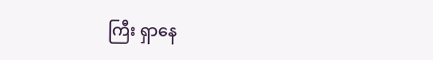ကြီး ရှာနေ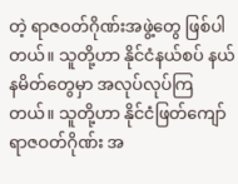တဲ့ ရာဇဝတ်ဂိုဏ်းအဖွဲ့တွေ ဖြစ်ပါတယ်။ သူတို့ဟာ နိုင်ငံနယ်စပ် နယ်နမိတ်တွေမှာ အလုပ်လုပ်ကြတယ်။ သူတို့ဟာ နိုင်ငံဖြတ်ကျော် ရာဇဝတ်ဂိုဏ်း အ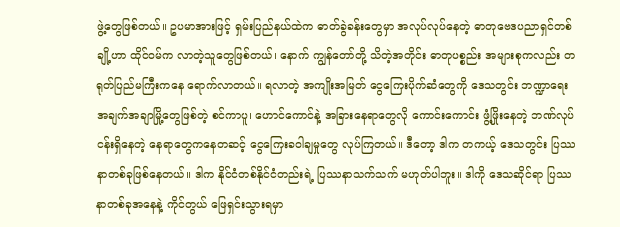ဖွဲ့တွေဖြစ်တယ်။ ဥပမာအားဖြင့် ရှမ်းပြည်နယ်ထဲက ဓာတ်ခွဲခန်းတွေမှာ အလုပ်လုပ်နေတဲ့ ဓာတုဗေဒပညာရှင်တစ်ချို့ဟာ ထိုင်ဝမ်က လာတဲ့သူတွေဖြစ်တယ်၊ နောက် ကျွန်တော်တို့ သိတဲ့အတိုင်း ဓာတုပစ္စည်း အများစုကလည်း တရုတ်ပြည်မကြီးကနေ ရောက်လာတယ်။ ရလာတဲ့ အကျိုးအမြတ် ငွေကြေးပိုက်ဆံတွေကို ဒေသတွင်း ဘဏ္ဍာရေးအချက်အချာမြို့တွေဖြစ်တဲ့ စင်ကာပူ၊ ဟောင်ကောင်နဲ့ အခြားနေရာတွေလို ကောင်းကောင်း ဖွံ့ဖြိုးနေတဲ့ ဘဏ်လုပ်ငန်းရှိနေတဲ့ နေရာတွေကနေတဆင့် ငွေကြေးခဝါချမှုတွေ လုပ်ကြတယ်။ ဒီတော့ ဒါက တကယ့် ဒေသတွင်း ပြဿနာတစ်ခုဖြစ်နေတယ်။ ဒါက နိုင်ငံတစ်နိုင်ငံတည်းရဲ့ ပြဿနာသက်သက် မဟုတ်ပါဘူး။ ဒါကို ဒေသဆိုင်ရာ ပြဿနာတစ်ခုအနေနဲ့ ကိုင်တွယ် ဖြေရှင်းသွားရမှာ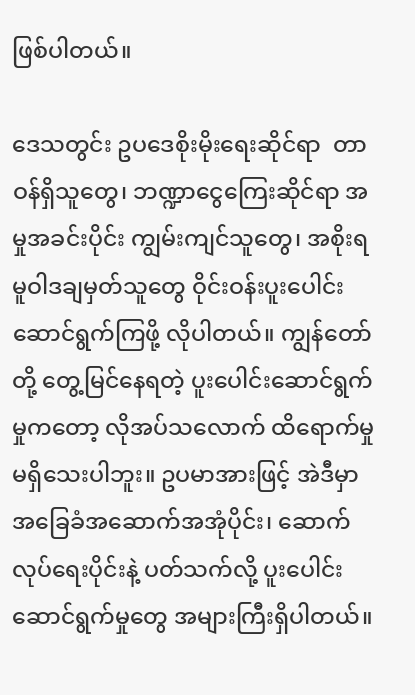ဖြစ်ပါတယ်။

ဒေသတွင်း ဥပဒေစိုးမိုးရေးဆိုင်ရာ  တာဝန်ရှိသူတွေ၊ ဘဏ္ဍာငွေကြေးဆိုင်ရာ အမှုအခင်းပိုင်း ကျွမ်းကျင်သူတွေ၊ အစိုးရ မူဝါဒချမှတ်သူတွေ ဝိုင်းဝန်းပူးပေါင်း ဆောင်ရွက်ကြဖို့ လိုပါတယ်။ ကျွန်တော်တို့ တွေ့မြင်နေရတဲ့ ပူးပေါင်းဆောင်ရွက်မှုကတော့ လိုအပ်သလောက် ထိရောက်မှုမရှိသေးပါဘူး။ ဥပမာအားဖြင့် အဲဒီမှာ အခြေခံအဆောက်အအုံပိုင်း၊ ဆောက်လုပ်ရေးပိုင်းနဲ့ ပတ်သက်လို့ ပူးပေါင်းဆောင်ရွက်မှုတွေ အများကြီးရှိပါတယ်။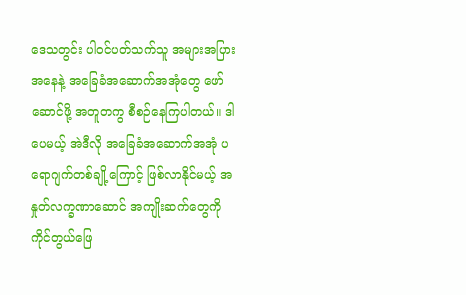ဒေသတွင်း ပါဝင်ပတ်သက်သူ အများအပြားအနေနဲ့ အခြေခံအဆောက်အအုံတွေ ဖော်ဆောင်ဖို့ အတူတကွ စီစဉ်နေကြပါတယ်။ ဒါပေမယ့် အဲဒီလို အခြေခံအဆောက်အအုံ ပရောဂျက်တစ်ချို့ကြောင့် ဖြစ်လာနိုင်မယ့် အနှုတ်လက္ခဏာဆောင် အကျိုးဆက်တွေကို ကိုင်တွယ်ဖြေ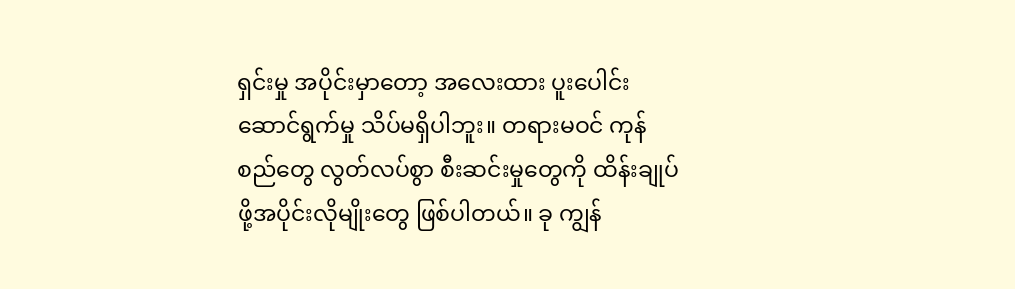ရှင်းမှု အပိုင်းမှာတော့ အလေးထား ပူးပေါင်းဆောင်ရွက်မှု သိပ်မရှိပါဘူး။ တရားမဝင် ကုန်စည်တွေ လွတ်လပ်စွာ စီးဆင်းမှုတွေကို ထိန်းချုပ်ဖို့အပိုင်းလိုမျိုးတွေ ဖြစ်ပါတယ်။ ခု ကျွန်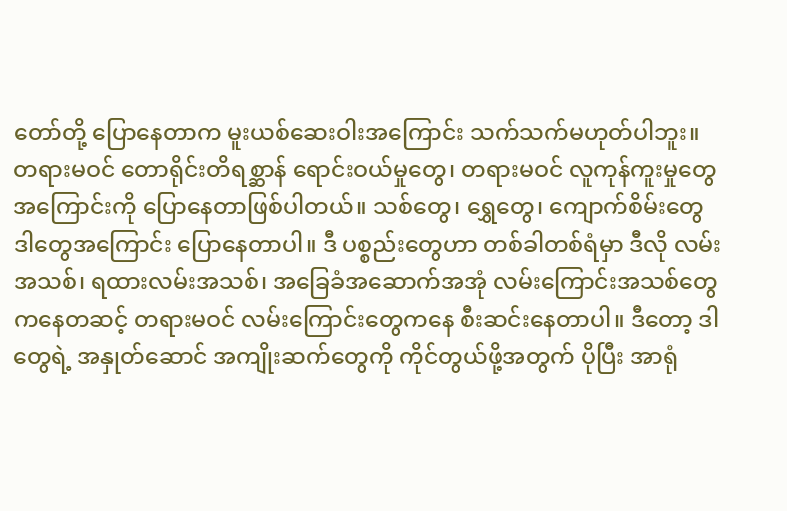တော်တို့ ပြောနေတာက မူးယစ်ဆေးဝါးအကြောင်း သက်သက်မဟုတ်ပါဘူး။ တရားမဝင် တောရိုင်းတိရစ္ဆာန် ရောင်းဝယ်မှုတွေ၊ တရားမဝင် လူကုန်ကူးမှုတွေအကြောင်းကို ပြောနေတာဖြစ်ပါတယ်။ သစ်တွေ၊ ရွှေတွေ၊ ကျောက်စိမ်းတွေ ဒါတွေအကြောင်း ပြောနေတာပါ။ ဒီ ပစ္စည်းတွေဟာ တစ်ခါတစ်ရံမှာ ဒီလို လမ်းအသစ်၊ ရထားလမ်းအသစ်၊ အခြေခံအဆောက်အအုံ လမ်းကြောင်းအသစ်တွေကနေတဆင့် တရားမဝင် လမ်းကြောင်းတွေကနေ စီးဆင်းနေတာပါ။ ဒီတော့ ဒါတွေရဲ့ အနှုတ်ဆောင် အကျိုးဆက်တွေကို ကိုင်တွယ်ဖို့အတွက် ပိုပြီး အာရုံ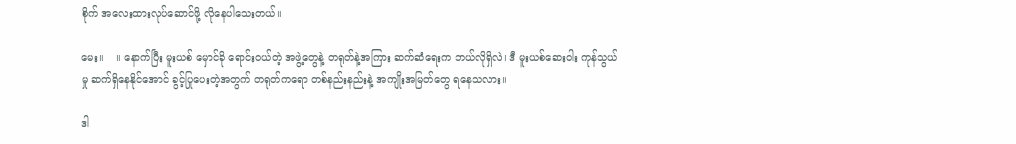စိုက် အလေးထားလုပ်ဆောင်ဖို့ လိုနေပါသေးတယ်။

မေး။    ။ နောက်ပြီး မူးယစ် မှောင်ခို ရောင်းဝယ်တဲ့ အဖွဲ့တွေနဲ့ တရုတ်နဲ့အကြား ဆက်ဆံရေးက ဘယ်လိုရှိလဲ၊ ဒီ မူးယစ်ဆေးဝါး ကုန်သွယ်မှု ဆက်ရှိနေနိုင်အောင် ခွင့်ပြုပေးတဲ့အတွက် တရုတ်ကရော တစ်နည်းနည်းနဲ့ အကျိုးအမြတ်တွေ ရနေသလား။

ဒါ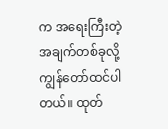က အရေးကြီးတဲ့ အချက်တစ်ခုလို့ ကျွန်တော်ထင်ပါတယ်။ ထုတ်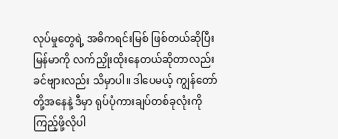လုပ်မှုတွေရဲ့ အဓိကရင်းမြစ် ဖြစ်တယ်ဆိုပြီး မြန်မာကို လက်ညှိုးထိုးနေတယ်ဆိုတာလည်း ခင်ဗျားလည်း သိမှာပါ။ ဒါပေမယ့် ကျွန်တော်တို့အနေနဲ့ ဒီမှာ ရုပ်ပုံကားချပ်တစ်ခုလုံးကို ကြည့်ဖို့လိုပါ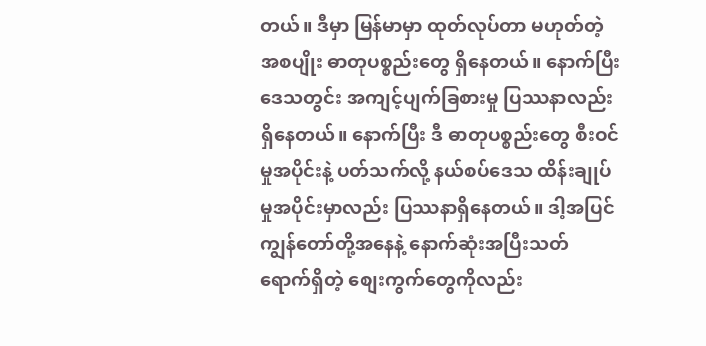တယ်။ ဒီမှာ မြန်မာမှာ ထုတ်လုပ်တာ မဟုတ်တဲ့ အစပျိုး ဓာတုပစ္စည်းတွေ ရှိနေတယ်။ နောက်ပြီး ဒေသတွင်း အကျင့်ပျက်ခြစားမှု ပြဿနာလည်း ရှိနေတယ်။ နောက်ပြီး ဒီ ဓာတုပစ္စည်းတွေ စီးဝင်မှုအပိုင်းနဲ့ ပတ်သက်လို့ နယ်စပ်ဒေသ ထိန်းချုပ်မှုအပိုင်းမှာလည်း ပြဿနာရှိနေတယ်။ ဒါ့အပြင် ကျွန်တော်တို့အနေနဲ့ နောက်ဆုံးအပြီးသတ်  ရောက်ရှိတဲ့ စျေးကွက်တွေကိုလည်း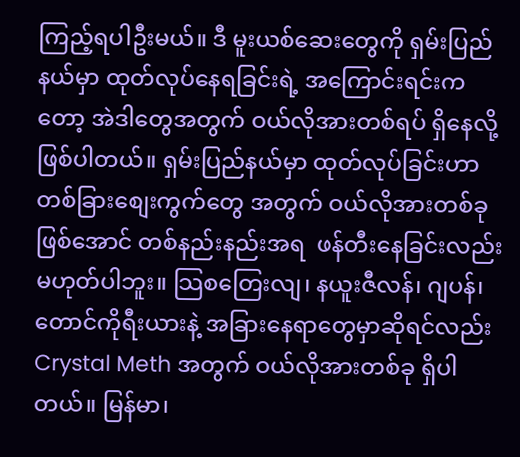ကြည့်ရပါဦးမယ်။ ဒီ မူးယစ်ဆေးတွေကို ရှမ်းပြည်နယ်မှာ ထုတ်လုပ်နေရခြင်းရဲ့ အကြောင်းရင်းကတော့ အဲဒါတွေအတွက် ဝယ်လိုအားတစ်ရပ် ရှိနေလို့ ဖြစ်ပါတယ်။ ရှမ်းပြည်နယ်မှာ ထုတ်လုပ်ခြင်းဟာ တစ်ခြားစျေးကွက်တွေ အတွက် ဝယ်လိုအားတစ်ခုဖြစ်အောင် တစ်နည်းနည်းအရ  ဖန်တီးနေခြင်းလည်း မဟုတ်ပါဘူး။ သြစတြေးလျ၊ နယူးဇီလန်၊ ဂျပန်၊ တောင်ကိုရီးယားနဲ့ အခြားနေရာတွေမှာဆိုရင်လည်း Crystal Meth အတွက် ဝယ်လိုအားတစ်ခု ရှိပါတယ်။ မြန်မာ၊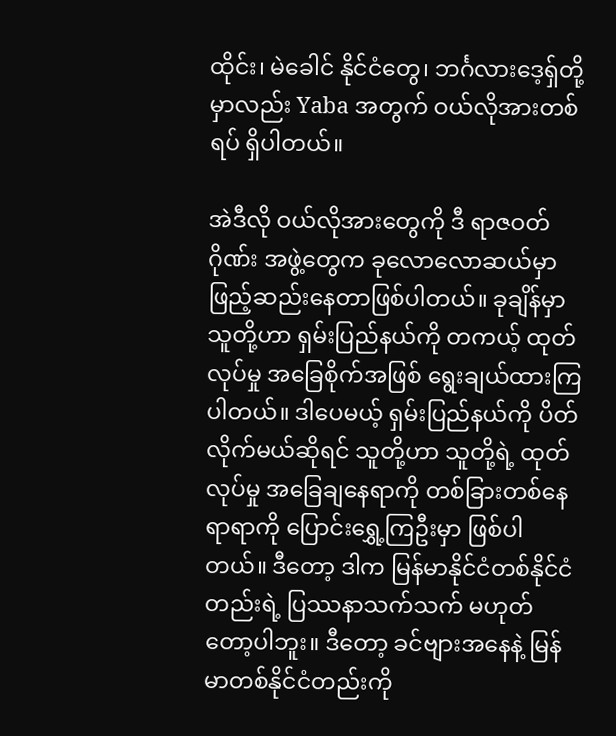ထိုင်း၊ မဲခေါင် နိုင်ငံတွေ၊ ဘင်္ဂလားဒေ့ရှ်တို့မှာလည်း Yaba အတွက် ဝယ်လိုအားတစ်ရပ် ရှိပါတယ်။

အဲဒီလို ဝယ်လိုအားတွေကို ဒီ ရာဇဝတ်ဂိုဏ်း အဖွဲ့တွေက ခုလောလောဆယ်မှာ ဖြည့်ဆည်းနေတာဖြစ်ပါတယ်။ ခုချိန်မှာ သူတို့ဟာ ရှမ်းပြည်နယ်ကို တကယ့် ထုတ်လုပ်မှု အခြေစိုက်အဖြစ် ရွေးချယ်ထားကြပါတယ်။ ဒါပေမယ့် ရှမ်းပြည်နယ်ကို ပိတ်လိုက်မယ်ဆိုရင် သူတို့ဟာ သူတို့ရဲ့ ထုတ်လုပ်မှု အခြေချနေရာကို တစ်ခြားတစ်နေရာရာကို ပြောင်းရွှေ့ကြဦးမှာ ဖြစ်ပါတယ်။ ဒီတော့ ဒါက မြန်မာနိုင်ငံတစ်နိုင်ငံတည်းရဲ့ ပြဿနာသက်သက် မဟုတ်တော့ပါဘူး။ ဒီတော့ ခင်ဗျားအနေနဲ့ မြန်မာတစ်နိုင်ငံတည်းကို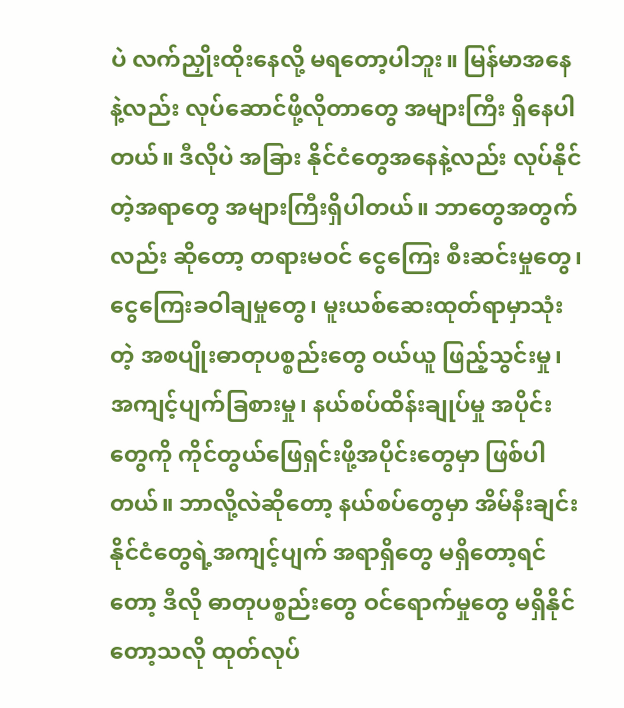ပဲ လက်ညှိုးထိုးနေလို့ မရတော့ပါဘူး။ မြန်မာအနေနဲ့လည်း လုပ်ဆောင်ဖို့လိုတာတွေ အများကြီး ရှိနေပါတယ်။ ဒီလိုပဲ အခြား နိုင်ငံတွေအနေနဲ့လည်း လုပ်နိုင်တဲ့အရာတွေ အများကြီးရှိပါတယ်။ ဘာတွေအတွက်လည်း ဆိုတော့ တရားမဝင် ငွေကြေး စီးဆင်းမှုတွေ၊ ငွေကြေးခဝါချမှုတွေ၊ မူးယစ်ဆေးထုတ်ရာမှာသုံးတဲ့ အစပျိုးဓာတုပစ္စည်းတွေ ဝယ်ယူ ဖြည့်သွင်းမှု၊ အကျင့်ပျက်ခြစားမှု၊ နယ်စပ်ထိန်းချုပ်မှု အပိုင်းတွေကို ကိုင်တွယ်ဖြေရှင်းဖို့အပိုင်းတွေမှာ ဖြစ်ပါတယ်။ ဘာလို့လဲဆိုတော့ နယ်စပ်တွေမှာ အိမ်နီးချင်း နိုင်ငံတွေရဲ့အကျင့်ပျက် အရာရှိတွေ မရှိတော့ရင်တော့ ဒီလို ဓာတုပစ္စည်းတွေ ဝင်ရောက်မှုတွေ မရှိနိုင်တော့သလို ထုတ်လုပ်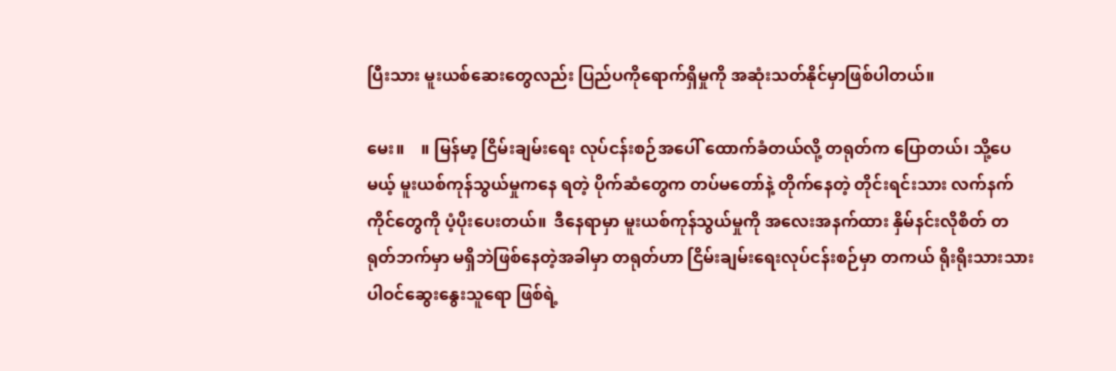ပြီးသား မူးယစ်ဆေးတွေလည်း ပြည်ပကိုရောက်ရှိမှုကို အဆုံးသတ်နိုင်မှာဖြစ်ပါတယ်။

မေး။    ။ မြန်မာ့ ငြိမ်းချမ်းရေး လုပ်ငန်းစဉ်အပေါ် ထောက်ခံတယ်လို့ တရုတ်က ပြောတယ်၊ သို့ပေမယ့် မူးယစ်ကုန်သွယ်မှုကနေ ရတဲ့ ပိုက်ဆံတွေက တပ်မတော်နဲ့ တိုက်နေတဲ့ တိုင်းရင်းသား လက်နက်ကိုင်တွေကို ပံ့ပိုးပေးတယ်။  ဒီနေရာမှာ မူးယစ်ကုန်သွယ်မှုကို အလေးအနက်ထား နှိမ်နင်းလိုစိတ် တရုတ်ဘက်မှာ မရှိဘဲဖြစ်နေတဲ့အခါမှာ တရုတ်ဟာ ငြိမ်းချမ်းရေးလုပ်ငန်းစဉ်မှာ တကယ် ရိုးရိုးသားသား ပါဝင်ဆွေးနွေးသူရော ဖြစ်ရဲ့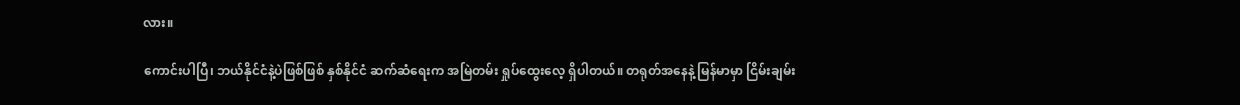လား။

ကောင်းပါပြီ၊ ဘယ်နိုင်ငံနဲ့ပဲဖြစ်ဖြစ် နှစ်နိုင်ငံ ဆက်ဆံရေးက အမြဲတမ်း ရှုပ်ထွေးလေ့ ရှိပါတယ်။ တရုတ်အနေနဲ့ မြန်မာမှာ ငြိမ်းချမ်း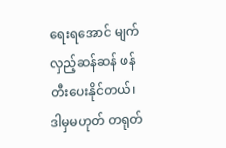ရေးရအောင် မျက်လှည့်ဆန်ဆန် ဖန်တီးပေးနိုင်တယ်၊ ဒါမှမဟုတ် တရုတ်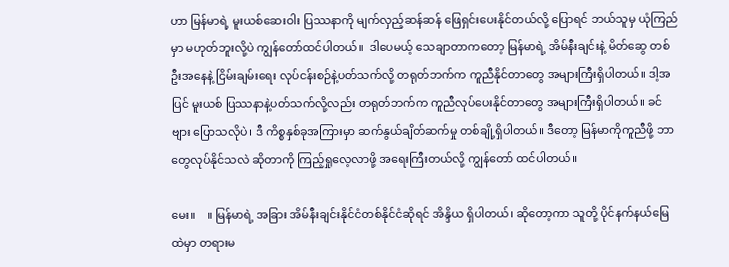ဟာ မြန်မာရဲ့ မူးယစ်ဆေးဝါး ပြဿနာကို မျက်လှည့်ဆန်ဆန် ဖြေရှင်းပေးနိုင်တယ်လို့ ပြောရင် ဘယ်သူမှ ယုံကြည်မှာ မဟုတ်ဘူးလို့ပဲ ကျွန်တော်ထင်ပါတယ်။  ဒါပေမယ့် သေချာတာကတော့ မြန်မာရဲ့ အိမ်နီးချင်းနဲ့ မိတ်ဆွေ တစ်ဦးအနေနဲ့ ငြိမ်းချမ်းရေး လုပ်ငန်းစဉ်နဲ့ပတ်သက်လို့ တရုတ်ဘက်က ကူညီနိုင်တာတွေ အများကြီးရှိပါတယ်။ ဒါ့အပြင် မူးယစ် ပြဿနာနဲ့ပတ်သက်လို့လည်း တရုတ်ဘက်က ကူညီလုပ်ပေးနိုင်တာတွေ အများကြီးရှိပါတယ်။ ခင်ဗျား ပြောသလိုပဲ၊ ဒီ ကိစ္စနှစ်ခုအကြားမှာ ဆက်နွယ်ချိတ်ဆက်မှု တစ်ချို့ရှိပါတယ်။ ဒီတော့ မြန်မာကိုကူညီဖို့ ဘာတွေလုပ်နိုင်သလဲ ဆိုတာကို ကြည့်ရှုလေ့လာဖို့ အရေးကြီးတယ်လို့ ကျွန်တော် ထင်ပါတယ်။

မေး။    ။ မြန်မာရဲ့ အခြား အိမ်နီးချင်းနိုင်ငံတစ်နိုင်ငံဆိုရင် အိန္ဒိယ ရှိပါတယ်၊ ဆိုတော့ကာ သူတို့ ပိုင်နက်နယ်မြေထဲမှာ တရားမ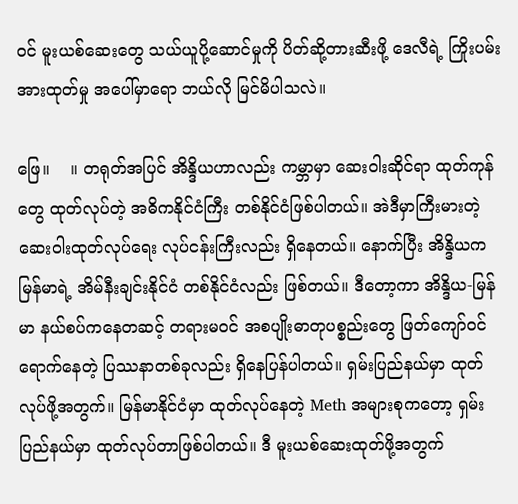ဝင် မူးယစ်ဆေးတွေ သယ်ယူပို့ဆောင်မှုကို ပိတ်ဆို့တားဆီးဖို့ ဒေလီရဲ့ ကြိုးပမ်းအားထုတ်မှု အပေါ်မှာရော ဘယ်လို မြင်မိပါသလဲ။

ဖြေ။    ။ တရုတ်အပြင် အိန္ဒိယဟာလည်း ကမ္ဘာမှာ ဆေးဝါးဆိုင်ရာ ထုတ်ကုန်တွေ ထုတ်လုပ်တဲ့ အဓိကနိုင်ငံကြီး တစ်နိုင်ငံဖြစ်ပါတယ်။ အဲဒီမှာကြီးမားတဲ့ ဆေးဝါးထုတ်လုပ်ရေး လုပ်ငန်းကြီးလည်း ရှိနေတယ်။ နောက်ပြီး အိန္ဒိယက မြန်မာရဲ့ အိမ်နီးချင်းနိုင်ငံ တစ်နိုင်ငံလည်း ဖြစ်တယ်။ ဒီတော့ကာ အိန္ဒိယ-မြန်မာ နယ်စပ်ကနေတဆင့် တရားမဝင် အစပျိုးဓာတုပစ္စည်းတွေ ဖြတ်ကျော်ဝင်ရောက်နေတဲ့ ပြဿနာတစ်ခုလည်း ရှိနေပြန်ပါတယ်။ ရှမ်းပြည်နယ်မှာ ထုတ်လုပ်ဖို့အတွက်။ မြန်မာနိုင်ငံမှာ ထုတ်လုပ်နေတဲ့ Meth အများစုကတော့ ရှမ်းပြည်နယ်မှာ ထုတ်လုပ်တာဖြစ်ပါတယ်။ ဒီ မူးယစ်ဆေးထုတ်ဖို့အတွက်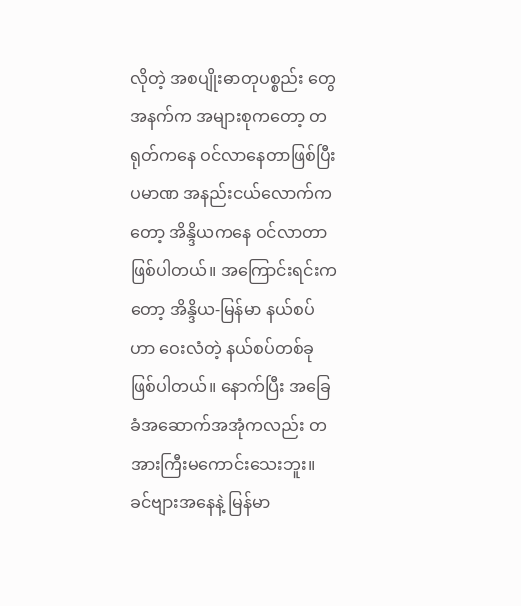လိုတဲ့ အစပျိုးဓာတုပစ္စည်း တွေအနက်က အများစုကတော့ တရုတ်ကနေ ဝင်လာနေတာဖြစ်ပြီး ပမာဏ အနည်းငယ်လောက်ကတော့ အိန္ဒိယကနေ ဝင်လာတာဖြစ်ပါတယ်။ အကြောင်းရင်းကတော့ အိန္ဒိယ-မြန်မာ နယ်စပ်ဟာ ဝေးလံတဲ့ နယ်စပ်တစ်ခုဖြစ်ပါတယ်။ နောက်ပြီး အခြေခံအဆောက်အအုံကလည်း တအားကြီးမကောင်းသေးဘူး။ ခင်ဗျားအနေနဲ့ မြန်မာ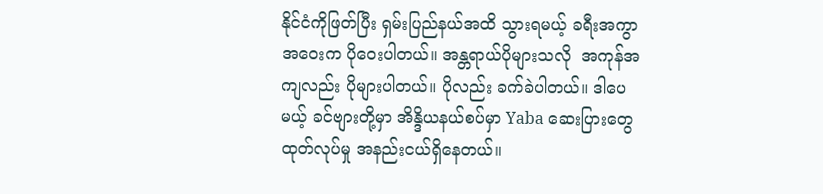နိုင်ငံကိုဖြတ်ပြီး ရှမ်းပြည်နယ်အထိ သွားရမယ့် ခရီးအကွာအဝေးက ပိုဝေးပါတယ်။ အန္တရာယ်ပိုများသလို  အကုန်အကျလည်း ပိုများပါတယ်။ ပိုလည်း ခက်ခဲပါတယ်။ ဒါပေမယ့် ခင်ဗျားတို့မှာ အိန္ဒိယနယ်စပ်မှာ Yaba ဆေးပြားတွေ ထုတ်လုပ်မှု အနည်းငယ်ရှိနေတယ်။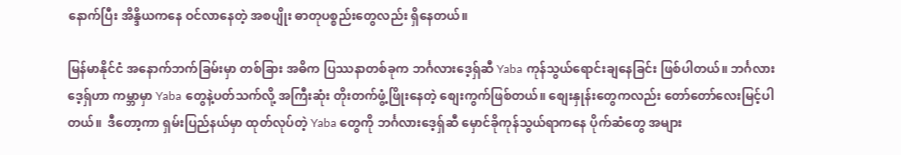နောက်ပြီး အိန္ဒိယကနေ ဝင်လာနေတဲ့ အစပျိုး ဓာတုပစ္စည်းတွေလည်း ရှိနေတယ်။

မြန်မာနိုင်ငံ အနောက်ဘက်ခြမ်းမှာ တစ်ခြား အဓိက ပြဿနာတစ်ခုက ဘင်္ဂလားဒေ့ရှ်ဆီ Yaba ကုန်သွယ်ရောင်းချနေခြင်း ဖြစ်ပါတယ်။ ဘင်္ဂလားဒေ့ရှ်ဟာ ကမ္ဘာမှာ Yaba တွေနဲ့ပတ်သက်လို့ အကြီးဆုံး တိုးတက်ဖွံ့ဖြိုးနေတဲ့ စျေးကွက်ဖြစ်တယ်။ စျေးနှုန်းတွေကလည်း တော်တော်လေးမြင့်ပါတယ်။  ဒီတော့ကာ ရှမ်းပြည်နယ်မှာ ထုတ်လုပ်တဲ့ Yaba တွေကို ဘင်္ဂလားဒေ့ရှ်ဆီ မှောင်ခိုကုန်သွယ်ရာကနေ ပိုက်ဆံတွေ အများ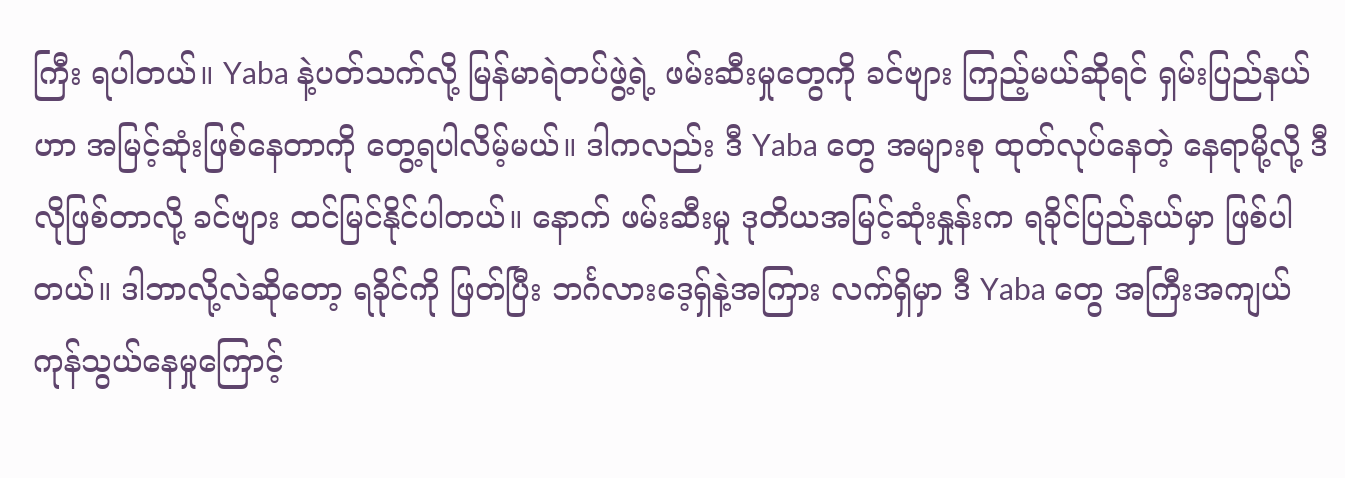ကြီး ရပါတယ်။ Yaba နဲ့ပတ်သက်လို့ မြန်မာရဲတပ်ဖွဲ့ရဲ့ ဖမ်းဆီးမှုတွေကို ခင်ဗျား ကြည့်မယ်ဆိုရင် ရှမ်းပြည်နယ်ဟာ အမြင့်ဆုံးဖြစ်နေတာကို တွေ့ရပါလိမ့်မယ်။ ဒါကလည်း ဒီ Yaba တွေ အများစု ထုတ်လုပ်နေတဲ့ နေရာမို့လို့ ဒီလိုဖြစ်တာလို့ ခင်ဗျား ထင်မြင်နိုင်ပါတယ်။ နောက် ဖမ်းဆီးမှု ဒုတိယအမြင့်ဆုံးနှုန်းက ရခိုင်ပြည်နယ်မှာ ဖြစ်ပါတယ်။ ဒါဘာလို့လဲဆိုတော့ ရခိုင်ကို ဖြတ်ပြီး ဘင်္ဂလားဒေ့ရှ်နဲ့အကြား လက်ရှိမှာ ဒီ Yaba တွေ အကြီးအကျယ် ကုန်သွယ်နေမှုကြောင့်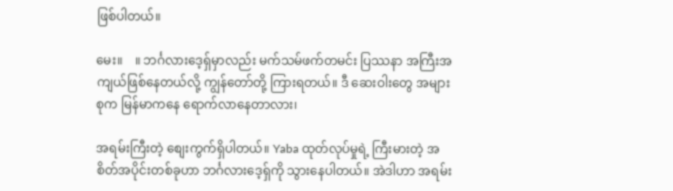ဖြစ်ပါတယ်။

မေး။    ။ ဘင်္ဂလားဒေ့ရှ်မှာလည်း မက်သမ်ဖက်တမင်း ပြဿနာ အကြီးအကျယ်ဖြစ်နေတယ်လို့ ကျွန်တော်တို့ ကြားရတယ်။ ဒီ ဆေးဝါးတွေ အများစုက မြန်မာကနေ ရောက်လာနေတာလား၊

အရမ်းကြီးတဲ့ စျေးကွက်ရှိပါတယ်။ Yaba ထုတ်လုပ်မှုရဲ့ ကြီးမားတဲ့ အစိတ်အပိုင်းတစ်ခုဟာ ဘင်္ဂလားဒေ့ရှ်ကို သွားနေပါတယ်။ အဲဒါဟာ အရမ်း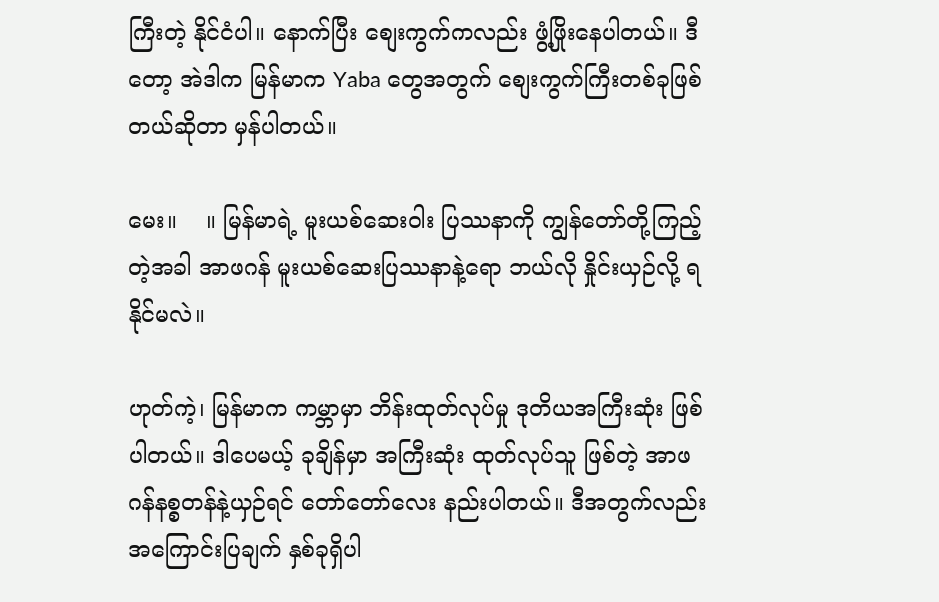ကြီးတဲ့ နိုင်ငံပါ။ နောက်ပြီး စျေးကွက်ကလည်း ဖွံ့ဖြိုးနေပါတယ်။ ဒီတော့ အဲဒါက မြန်မာက Yaba တွေအတွက် စျေးကွက်ကြီးတစ်ခုဖြစ်တယ်ဆိုတာ မှန်ပါတယ်။

မေး။    ။ မြန်မာရဲ့ မူးယစ်ဆေးဝါး ပြဿနာကို ကျွန်တော်တို့ကြည့်တဲ့အခါ အာဖဂန် မူးယစ်ဆေးပြဿနာနဲ့ရော ဘယ်လို နှိုင်းယှဉ်လို့ ရနိုင်မလဲ။

ဟုတ်ကဲ့၊ မြန်မာက ကမ္ဘာမှာ ဘိန်းထုတ်လုပ်မှု ဒုတိယအကြီးဆုံး ဖြစ်ပါတယ်။ ဒါပေမယ့် ခုချိန်မှာ အကြီးဆုံး ထုတ်လုပ်သူ ဖြစ်တဲ့ အာဖဂန်နစ္စတန်နဲ့ယှဉ်ရင် တော်တော်လေး နည်းပါတယ်။ ဒီအတွက်လည်း အကြောင်းပြချက် နှစ်ခုရှိပါ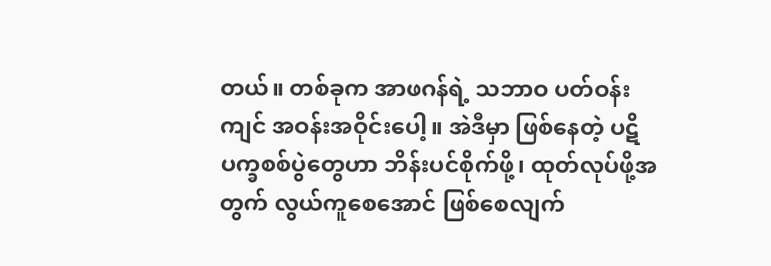တယ်။ တစ်ခုက အာဖဂန်ရဲ့ သဘာဝ ပတ်ဝန်းကျင် အဝန်းအဝိုင်းပေါ့။ အဲဒီမှာ ဖြစ်နေတဲ့ ပဋိပက္ခစစ်ပွဲတွေဟာ ဘိန်းပင်စိုက်ဖို့၊ ထုတ်လုပ်ဖို့အတွက် လွယ်ကူစေအောင် ဖြစ်စေလျက်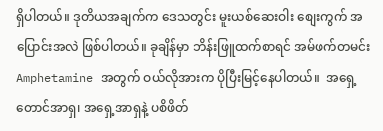ရှိပါတယ်။ ဒုတိယအချက်က ဒေသတွင်း မူးယစ်ဆေးဝါး စျေးကွက် အပြောင်းအလဲ ဖြစ်ပါတယ်။ ခုချိန်မှာ ဘိန်းဖြူထက်စာရင် အမ်ဖက်တမင်း Amphetamine အတွက် ဝယ်လိုအားက ပိုပြီးမြင့်နေပါတယ်။  အရှေ့တောင်အာရှ၊ အရှေ့အာရှနဲ့ ပစိဖိတ်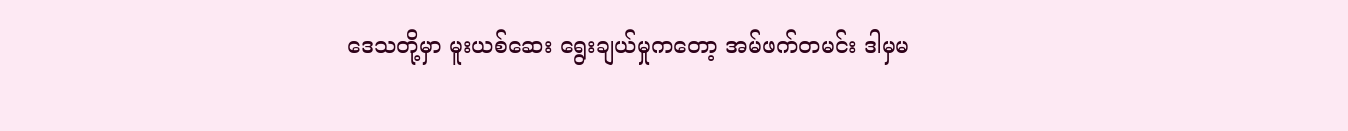ဒေသတို့မှာ မူးယစ်ဆေး ရွေးချယ်မှုကတော့ အမ်ဖက်တမင်း ဒါမှမ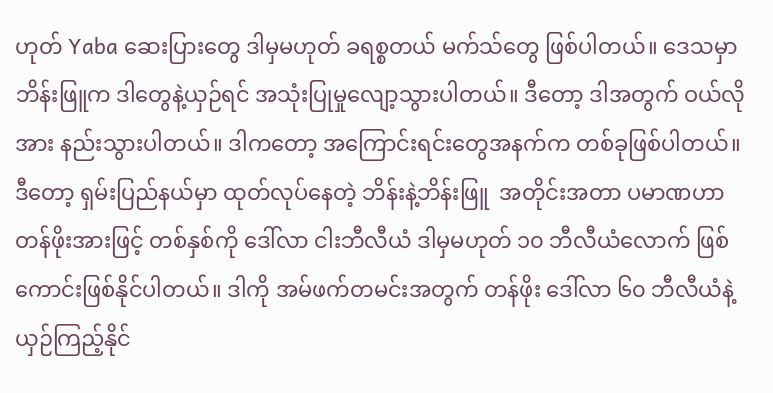ဟုတ် Yaba ဆေးပြားတွေ ဒါမှမဟုတ် ခရစ္စတယ် မက်သ်တွေ ဖြစ်ပါတယ်။ ဒေသမှာ ဘိန်းဖြူက ဒါတွေနဲ့ယှဉ်ရင် အသုံးပြုမှုလျော့သွားပါတယ်။ ဒီတော့ ဒါအတွက် ဝယ်လိုအား နည်းသွားပါတယ်။ ဒါကတော့ အကြောင်းရင်းတွေအနက်က တစ်ခုဖြစ်ပါတယ်။ ဒီတော့ ရှမ်းပြည်နယ်မှာ ထုတ်လုပ်နေတဲ့ ဘိန်းနဲ့ဘိန်းဖြူ  အတိုင်းအတာ ပမာဏဟာ တန်ဖိုးအားဖြင့် တစ်နှစ်ကို ဒေါ်လာ ငါးဘီလီယံ ဒါမှမဟုတ် ၁၀ ဘီလီယံလောက် ဖြစ်ကောင်းဖြစ်နိုင်ပါတယ်။ ဒါကို အမ်ဖက်တမင်းအတွက် တန်ဖိုး ဒေါ်လာ ၆၀ ဘီလီယံနဲ့ ယှဉ်ကြည့်နိုင်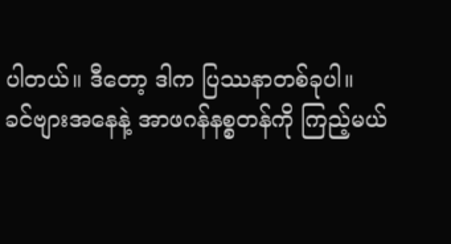ပါတယ်။ ဒီတော့ ဒါက ပြဿနာတစ်ခုပါ။
ခင်ဗျားအနေနဲ့ အာဖဂန်နစ္စတန်ကို ကြည့်မယ်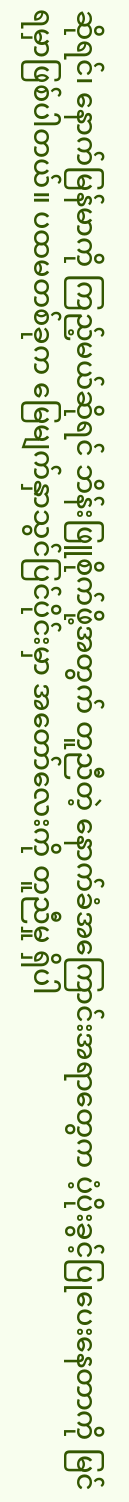ဆိုရင်၊ နောက်မြန်မာကို ကြည့်မယ်ဆိုရင် ဘိန်းဖြူစိုက်ဖို့အတွက် တူညီတဲ့ နောက်ခံအကြောင်းအရာတွေက ပံ့ပိုးခွင့်ပြုပေးနေတာကို မြင်ရမှာဖြစ်ပါတယ်။ ပထမတစ်ခုက မြေမျက်နှာသွင်ပြင်ပိုင်းမှာ အတော်လေးကို တူညီမှု ရှိပါ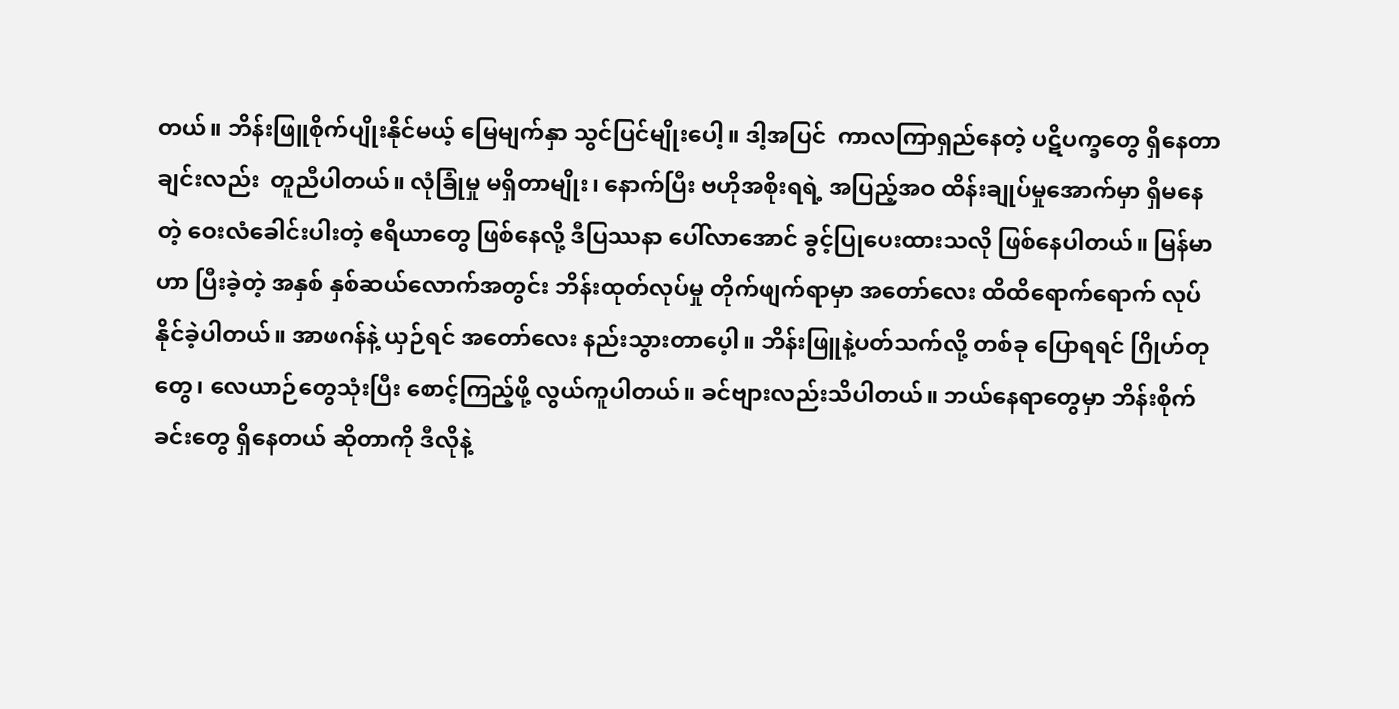တယ်။ ဘိန်းဖြူစိုက်ပျိုးနိုင်မယ့် မြေမျက်နှာ သွင်ပြင်မျိုးပေါ့။ ဒါ့အပြင်  ကာလကြာရှည်နေတဲ့ ပဋိပက္ခတွေ ရှိနေတာချင်းလည်း  တူညီပါတယ်။ လုံခြုံမှု မရှိတာမျိုး၊ နောက်ပြီး ဗဟိုအစိုးရရဲ့ အပြည့်အဝ ထိန်းချုပ်မှုအောက်မှာ ရှိမနေတဲ့ ဝေးလံခေါင်းပါးတဲ့ ဧရိယာတွေ ဖြစ်နေလို့ ဒီပြဿနာ ပေါ်လာအောင် ခွင့်ပြုပေးထားသလို ဖြစ်နေပါတယ်။ မြန်မာဟာ ပြီးခဲ့တဲ့ အနှစ် နှစ်ဆယ်လောက်အတွင်း ဘိန်းထုတ်လုပ်မှု တိုက်ဖျက်ရာမှာ အတော်လေး ထိထိရောက်ရောက် လုပ်နိုင်ခဲ့ပါတယ်။ အာဖဂန်နဲ့ ယှဉ်ရင် အတော်လေး နည်းသွားတာပေ့ါ။ ဘိန်းဖြူနဲ့ပတ်သက်လို့ တစ်ခု ပြောရရင် ဂြိုဟ်တုတွေ၊ လေယာဉ်တွေသုံးပြီး စောင့်ကြည့်ဖို့ လွယ်ကူပါတယ်။ ခင်ဗျားလည်းသိပါတယ်။ ဘယ်နေရာတွေမှာ ဘိန်းစိုက်ခင်းတွေ ရှိနေတယ် ဆိုတာကို ဒီလိုနဲ့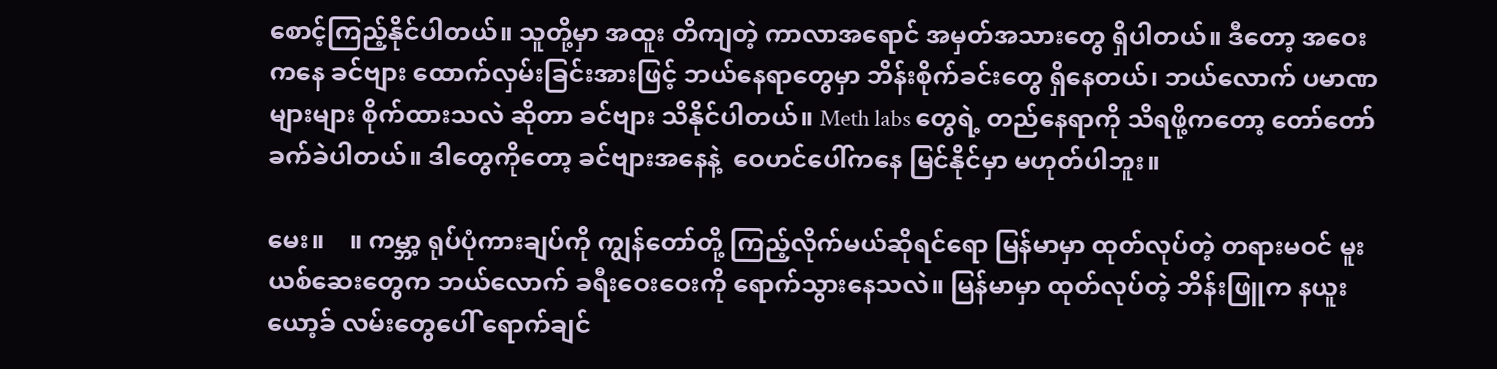စောင့်ကြည့်နိုင်ပါတယ်။ သူတို့မှာ အထူး တိကျတဲ့ ကာလာအရောင် အမှတ်အသားတွေ ရှိပါတယ်။ ဒီတော့ အဝေးကနေ ခင်ဗျား ထောက်လှမ်းခြင်းအားဖြင့် ဘယ်နေရာတွေမှာ ဘိန်းစိုက်ခင်းတွေ ရှိနေတယ်၊ ဘယ်လောက် ပမာဏများများ စိုက်ထားသလဲ ဆိုတာ ခင်ဗျား သိနိုင်ပါတယ်။ Meth labs တွေရဲ့ တည်နေရာကို သိရဖို့ကတော့ တော်တော် ခက်ခဲပါတယ်။ ဒါတွေကိုတော့ ခင်ဗျားအနေနဲ့  ဝေဟင်ပေါ်ကနေ မြင်နိုင်မှာ မဟုတ်ပါဘူး။

မေး။    ။ ကမ္ဘာ့ ရုပ်ပုံကားချပ်ကို ကျွန်တော်တို့ ကြည့်လိုက်မယ်ဆိုရင်ရော မြန်မာမှာ ထုတ်လုပ်တဲ့ တရားမဝင် မူးယစ်ဆေးတွေက ဘယ်လောက် ခရီးဝေးဝေးကို ရောက်သွားနေသလဲ။ မြန်မာမှာ ထုတ်လုပ်တဲ့ ဘိန်းဖြူက နယူးယော့ခ် လမ်းတွေပေါ် ရောက်ချင်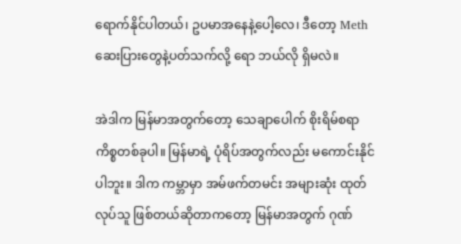ရောက်နိုင်ပါတယ်၊ ဥပမာအနေနဲ့ပေါ့လေ၊ ဒီတော့ Meth ဆေးပြားတွေနဲ့ပတ်သက်လို့ ရော ဘယ်လို ရှိမလဲ။

အဲဒါက မြန်မာအတွက်တော့ သေချာပေါက် စိုးရိမ်စရာကိစ္စတစ်ခုပါ။ မြန်မာရဲ့ ပုံရိပ်အတွက်လည်း မကောင်းနိုင်ပါဘူး။ ဒါက ကမ္ဘာမှာ အမ်ဖက်တမင်း အများဆုံး ထုတ်လုပ်သူ ဖြစ်တယ်ဆိုတာကတော့ မြန်မာအတွက် ဂုဏ်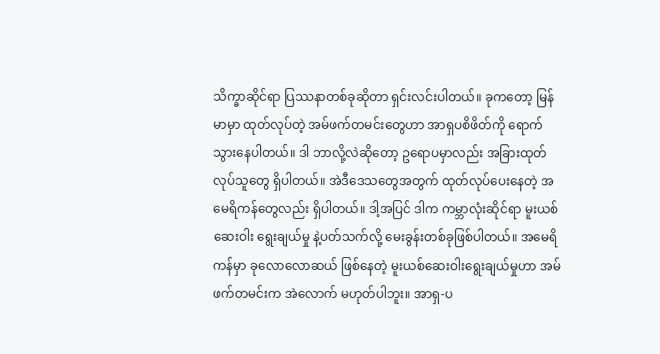သိက္ခာဆိုင်ရာ ပြဿနာတစ်ခုဆိုတာ ရှင်းလင်းပါတယ်။ ခုကတော့ မြန်မာမှာ ထုတ်လုပ်တဲ့ အမ်ဖက်တမင်းတွေဟာ အာရှပစိဖိတ်ကို ရောက်သွားနေပါတယ်။ ဒါ ဘာလို့လဲဆိုတော့ ဥရောပမှာလည်း အခြားထုတ်လုပ်သူတွေ ရှိပါတယ်။ အဲဒီဒေသတွေအတွက် ထုတ်လုပ်ပေးနေတဲ့ အမေရိကန်တွေလည်း ရှိပါတယ်။ ဒါ့အပြင် ဒါက ကမ္ဘာလုံးဆိုင်ရာ မူးယစ်ဆေးဝါး ရွေးချယ်မှု နဲ့ပတ်သက်လို့ မေးခွန်းတစ်ခုဖြစ်ပါတယ်။ အမေရိကန်မှာ ခုလောလောဆယ် ဖြစ်နေတဲ့ မူးယစ်ဆေးဝါးရွေးချယ်မှုဟာ အမ်ဖက်တမင်းက အဲလောက် မဟုတ်ပါဘူး။ အာရှ-ပ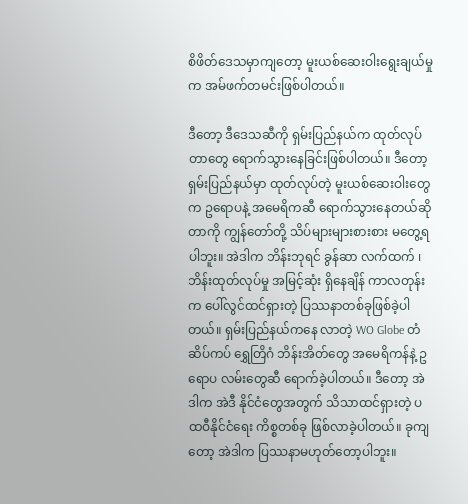စိဖိတ်ဒေသမှာကျတော့ မူးယစ်ဆေးဝါးရွေးချယ်မှုက အမ်ဖက်တမင်းဖြစ်ပါတယ်။

ဒီတော့ ဒီဒေသဆီကို ရှမ်းပြည်နယ်က ထုတ်လုပ်တာတွေ ရောက်သွားနေခြင်းဖြစ်ပါတယ်။ ဒီတော့ ရှမ်းပြည်နယ်မှာ ထုတ်လုပ်တဲ့ မူးယစ်ဆေးဝါးတွေက ဥရောပနဲ့ အမေရိကဆီ ရောက်သွားနေတယ်ဆိုတာကို ကျွန်တော်တို့ သိပ်များများစားစား မတွေ့ရပါဘူး။ အဲဒါက ဘိန်းဘုရင် ခွန်ဆာ လက်ထက် ၊ ဘိန်းထုတ်လုပ်မှု အမြင့်ဆုံး ရှိနေချိန် ကာလတုန်းက ပေါ်လွင်ထင်ရှားတဲ့ ပြဿနာတစ်ခုဖြစ်ခဲ့ပါတယ်။ ရှမ်းပြည်နယ်ကနေ လာတဲ့ WO Globe တံဆိပ်ကပ် ရွှေတြိဂံ ဘိန်းအိတ်တွေ အမေရိကန်နဲ့ ဥရောပ လမ်းတွေဆီ ရောက်ခဲ့ပါတယ်။ ဒီတော့ အဲဒါက အဲဒီ နိုင်ငံတွေအတွက် သိသာထင်ရှားတဲ့ ပထဝီနိုင်ငံရေး ကိစ္စတစ်ခု ဖြစ်လာခဲ့ပါတယ်။ ခုကျတော့ အဲဒါက ပြဿနာမဟုတ်တော့ပါဘူး။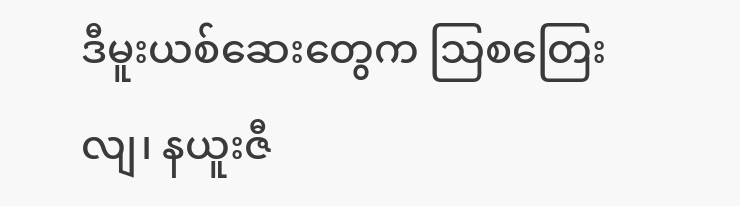ဒီမူးယစ်ဆေးတွေက သြစတြေးလျ၊ နယူးဇီ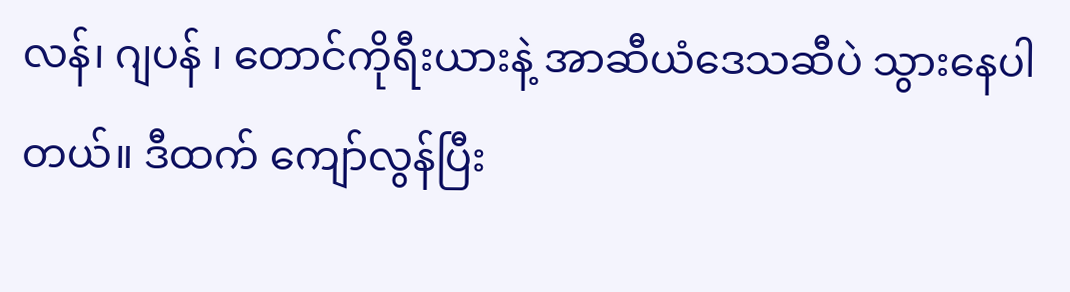လန်၊ ဂျပန် ၊ တောင်ကိုရီးယားနဲ့ အာဆီယံဒေသဆီပဲ သွားနေပါတယ်။ ဒီထက် ကျော်လွန်ပြီး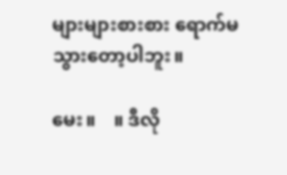များများစားစား ရောက်မသွားတော့ပါဘူး။

မေး။    ။ ဒီလို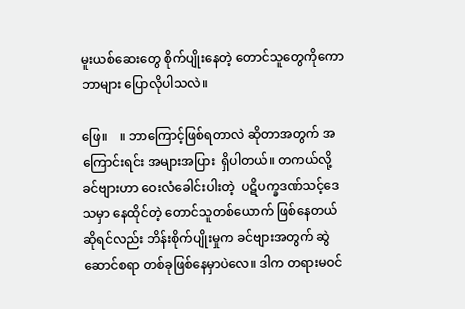မူးယစ်ဆေးတွေ စိုက်ပျိုးနေတဲ့ တောင်သူတွေကိုကော ဘာများ ပြောလိုပါသလဲ။

ဖြေ။    ။ ဘာကြောင့်ဖြစ်ရတာလဲ ဆိုတာအတွက် အကြောင်းရင်း အများအပြား  ရှိပါတယ်။ တကယ်လို့ ခင်ဗျားဟာ ဝေးလံခေါင်းပါးတဲ့  ပဋိပက္ခဒဏ်သင့်ဒေသမှာ နေထိုင်တဲ့ တောင်သူတစ်ယောက် ဖြစ်နေတယ်ဆိုရင်လည်း ဘိန်းစိုက်ပျိုးမှုက ခင်ဗျားအတွက် ဆွဲဆောင်စရာ တစ်ခုဖြစ်နေမှာပဲလေ။ ဒါက တရားမဝင်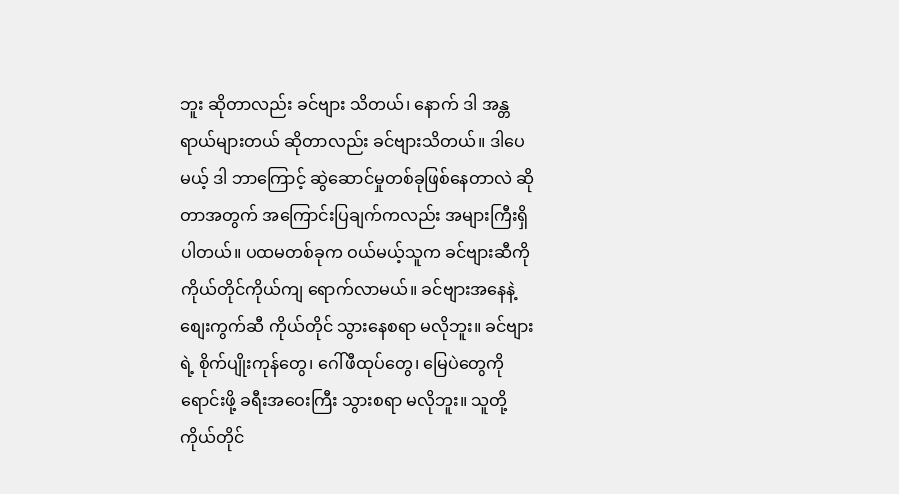ဘူး ဆိုတာလည်း ခင်ဗျား သိတယ်၊ နောက် ဒါ အန္တရာယ်များတယ် ဆိုတာလည်း ခင်ဗျားသိတယ်။ ဒါပေမယ့် ဒါ ဘာကြောင့် ဆွဲဆောင်မှုတစ်ခုဖြစ်နေတာလဲ ဆိုတာအတွက် အကြောင်းပြချက်ကလည်း အများကြီးရှိပါတယ်။ ပထမတစ်ခုက ဝယ်မယ့်သူက ခင်ဗျားဆီကို ကိုယ်တိုင်ကိုယ်ကျ ရောက်လာမယ်။ ခင်ဗျားအနေနဲ့ စျေးကွက်ဆီ ကိုယ်တိုင် သွားနေစရာ မလိုဘူး။ ခင်ဗျားရဲ့ စိုက်ပျိုးကုန်တွေ၊ ဂေါ်ဖီထုပ်တွေ၊ မြေပဲတွေကို ရောင်းဖို့ ခရီးအဝေးကြီး သွားစရာ မလိုဘူး။ သူတို့ကိုယ်တိုင်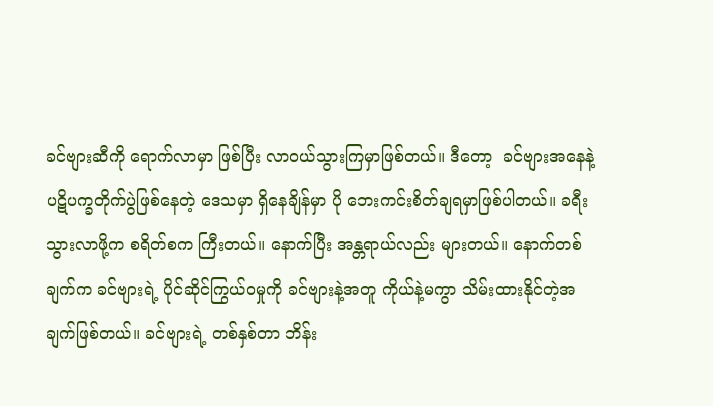ခင်ဗျားဆီကို ရောက်လာမှာ ဖြစ်ပြီး လာဝယ်သွားကြမှာဖြစ်တယ်။ ဒီတော့  ခင်ဗျားအနေနဲ့ ပဋိပက္ခတိုက်ပွဲဖြစ်နေတဲ့ ဒေသမှာ ရှိနေချိန်မှာ ပို ဘေးကင်းစိတ်ချရမှာဖြစ်ပါတယ်။ ခရီးသွားလာဖို့က စရိတ်စက ကြီးတယ်။ နောက်ပြီး အန္တရာယ်လည်း များတယ်။ နောက်တစ်ချက်က ခင်ဗျားရဲ့ ပိုင်ဆိုင်ကြွယ်ဝမှုကို ခင်ဗျားနဲ့အတူ ကိုယ်နဲ့မကွာ သိမ်းထားနိုင်တဲ့အချက်ဖြစ်တယ်။ ခင်ဗျားရဲ့ တစ်နှစ်တာ ဘိန်း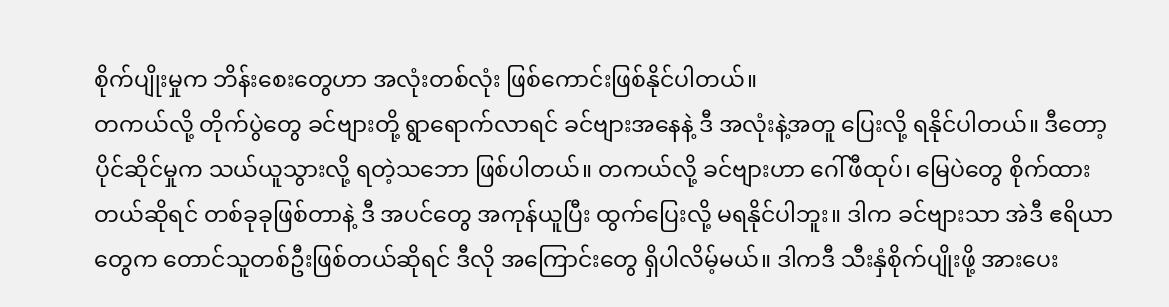စိုက်ပျိုးမှုက ဘိန်းစေးတွေဟာ အလုံးတစ်လုံး ဖြစ်ကောင်းဖြစ်နိုင်ပါတယ်။
တကယ်လို့ တိုက်ပွဲတွေ ခင်ဗျားတို့ ရွာရောက်လာရင် ခင်ဗျားအနေနဲ့ ဒီ အလုံးနဲ့အတူ ပြေးလို့ ရနိုင်ပါတယ်။ ဒီတော့  ပိုင်ဆိုင်မှုက သယ်ယူသွားလို့ ရတဲ့သဘော ဖြစ်ပါတယ်။ တကယ်လို့ ခင်ဗျားဟာ ဂေါ်ဖီထုပ်၊ မြေပဲတွေ စိုက်ထားတယ်ဆိုရင် တစ်ခုခုဖြစ်တာနဲ့ ဒီ အပင်တွေ အကုန်ယူပြီး ထွက်ပြေးလို့ မရနိုင်ပါဘူး။ ဒါက ခင်ဗျားသာ အဲဒီ ဧရိယာတွေက တောင်သူတစ်ဦးဖြစ်တယ်ဆိုရင် ဒီလို အကြောင်းတွေ ရှိပါလိမ့်မယ်။ ဒါကဒီ သီးနှံစိုက်ပျိုးဖို့ အားပေး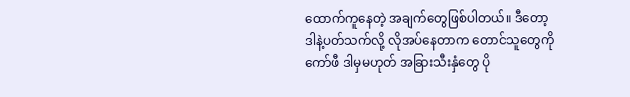ထောက်ကူနေတဲ့ အချက်တွေဖြစ်ပါတယ်။ ဒီတော့ ဒါနဲ့ပတ်သက်လို့ လိုအပ်နေတာက တောင်သူတွေကို ကော်ဖီ ဒါမှမဟုတ် အခြားသီးနှံတွေ ပို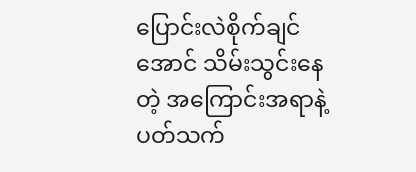ပြောင်းလဲစိုက်ချင်အောင် သိမ်းသွင်းနေတဲ့ အကြောင်းအရာနဲ့ ပတ်သက်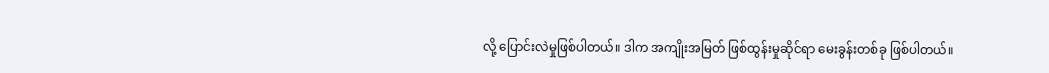လို့ ပြောင်းလဲမှုဖြစ်ပါတယ်။ ဒါက အကျိုးအမြတ် ဖြစ်ထွန်းမှုဆိုင်ရာ မေးခွန်းတစ်ခု ဖြစ်ပါတယ်။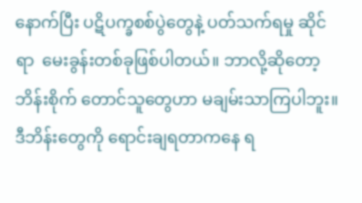နောက်ပြီး ပဋိပက္ခစစ်ပွဲတွေနဲ့ ပတ်သက်ရမှု ဆိုင်ရာ  မေးခွန်းတစ်ခုဖြစ်ပါတယ်။ ဘာလို့ဆိုတော့ ဘိန်းစိုက် တောင်သူတွေဟာ မချမ်းသာကြပါဘူး။ ဒီဘိန်းတွေကို ရောင်းချရတာကနေ ရ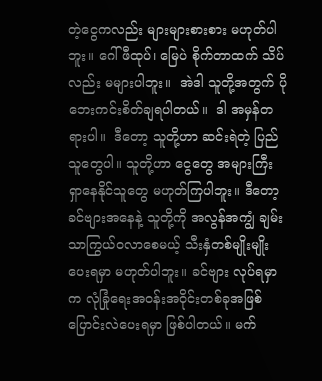တဲ့ငွေကလည်း များများစားစား မဟုတ်ပါဘူး။ ဂေါ်ဖီထုပ်၊ မြေပဲ စိုက်တာထက် သိပ်လည်း မများပါဘူး။  အဲဒါ သူတို့အတွက် ပို ဘေးကင်းစိတ်ချရပါတယ်။  ဒါ အမှန်တရားပါ။  ဒီတော့ သူတို့ဟာ ဆင်းရဲတဲ့ ပြည်သူတွေပါ။ သူတို့ဟာ ငွေတွေ အများကြီး ရှာနေနိုင်သူတွေ မဟုတ်ကြပါဘူး။ ဒီတော့ ခင်ဗျားအနေနဲ့ သူတို့ကို အလွန်အကျွံ ချမ်းသာကြွယ်ဝလာစေမယ့် သီးနှံတစ်မျိုးမျိုး ပေးရမှာ မဟုတ်ပါဘူး။ ခင်ဗျား လုပ်ရမှာက လုံခြုံရေးအဝန်းအဝိုင်းတစ်ခုအဖြစ် ပြောင်းလဲပေးရမှာ ဖြစ်ပါတယ်။ မက်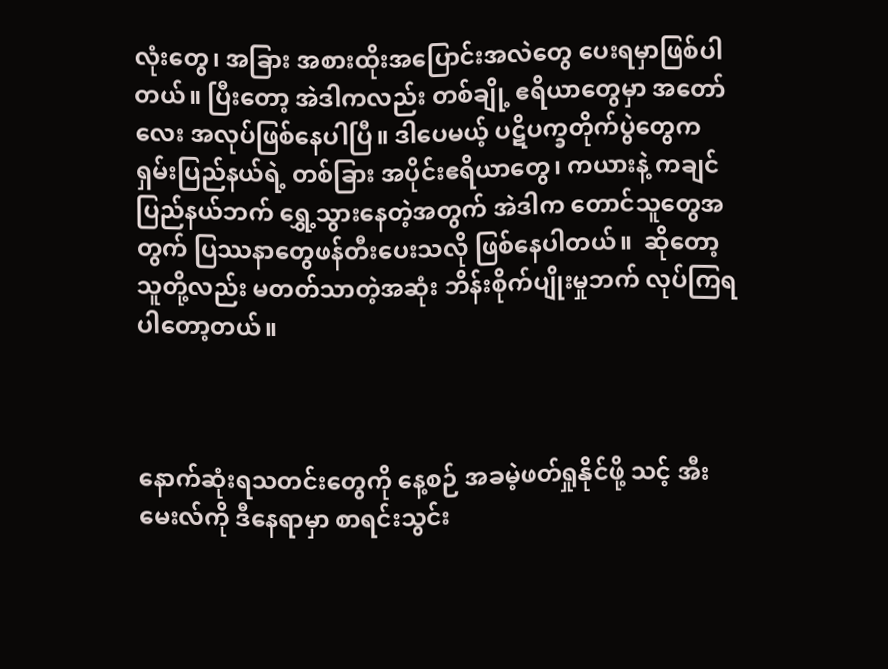လုံးတွေ၊ အခြား အစားထိုးအပြောင်းအလဲတွေ ပေးရမှာဖြစ်ပါတယ်။ ပြီးတော့ အဲဒါကလည်း တစ်ချို့ ဧရိယာတွေမှာ အတော်လေး အလုပ်ဖြစ်နေပါပြီ။ ဒါပေမယ့် ပဋိပက္ခတိုက်ပွဲတွေက ရှမ်းပြည်နယ်ရဲ့ တစ်ခြား အပိုင်းဧရိယာတွေ၊ ကယားနဲ့ ကချင်ပြည်နယ်ဘက် ရွှေ့သွားနေတဲ့အတွက် အဲဒါက တောင်သူတွေအတွက် ပြဿနာတွေဖန်တီးပေးသလို ဖြစ်နေပါတယ်။  ဆိုတော့ သူတို့လည်း မတတ်သာတဲ့အဆုံး ဘိန်းစိုက်ပျိုးမှုဘက် လုပ်ကြရပါတော့တယ်။



နောက်ဆုံးရသတင်းတွေကို နေ့စဉ် အခမဲ့ဖတ်ရှုနိုင်ဖို့ သင့် အီးမေးလ်ကို ဒီနေရာမှာ စာရင်းသွင်း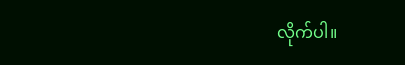လိုက်ပါ။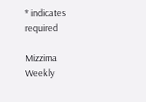* indicates required

Mizzima Weekly